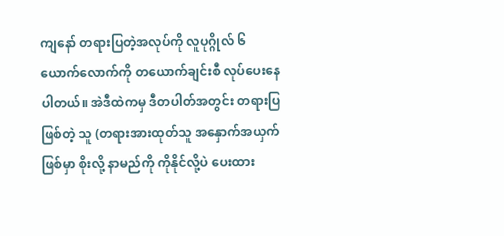ကျနော် တရားပြတဲ့အလုပ်ကို လူပုဂ္ဂိုလ် ၆ ယောက်လောက်ကို တယောက်ချင်းစီ လုပ်ပေးနေပါတယ်။ အဲဒီထဲကမှ ဒီတပါတ်အတွင်း တရားပြဖြစ်တဲ့ သူ (တရားအားထုတ်သူ အနှောက်အယှက်ဖြစ်မှာ စိုးလို့ နာမည်ကို ကိုနိုင်လို့ပဲ ပေးထား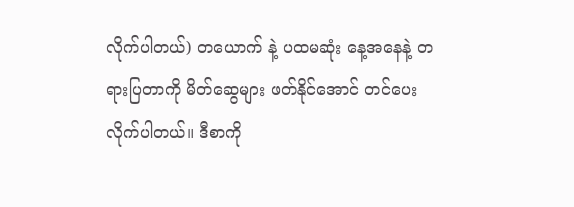လိုက်ပါတယ်) တယောက် နဲ့ ပထမဆုံး နေ့အနေနဲ့ တရားပြတာကို မိတ်ဆွေများ ဖတ်နိုင်အောင် တင်ပေးလိုက်ပါတယ်။ ဒီစာကို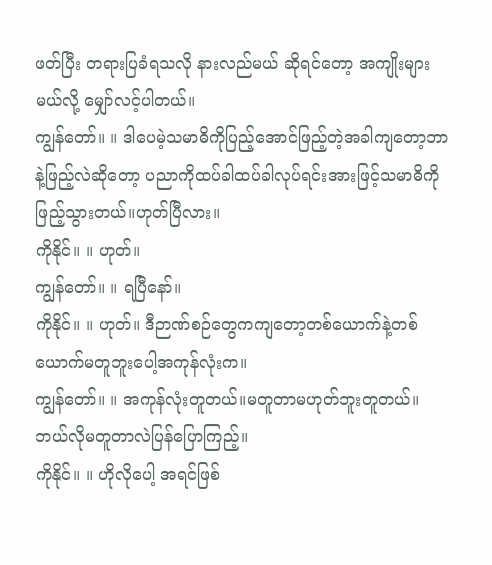ဖတ်ပြီး တရားပြခံရသလို နားလည်မယ် ဆိုရင်တော့ အကျိုးများမယ်လို့ မျှော်လင့်ပါတယ်။
ကျွန်တော်။ ။ ဒါပေမဲ့သမာဓိကိုပြည့်အောင်ဖြည့်တဲ့အခါကျတော့ဘာနဲ့ဖြည့်လဲဆိုတော့ ပညာကိုထပ်ခါထပ်ခါလုပ်ရင်းအားဖြင့်သမာဓိကိုဖြည့်သွားတယ်။ဟုတ်ပြီလား။
ကိုနိုင်။ ။ ဟုတ်။
ကျွန်တော်။ ။ ရပြီနော်။
ကိုနိုင်။ ။ ဟုတ်။ ဒီဉာဏ်စဉ်တွေကကျတော့တစ်ယောက်နဲ့တစ်ယောက်မတူဘူးပေါ့အကုန်လုံးက။
ကျွန်တော်။ ။ အကုန်လုံးတူတယ်။မတူတာမဟုတ်ဘူးတူတယ်။ ဘယ်လိုမတူတာလဲပြန်ပြောကြည့်။
ကိုနိုင်။ ။ ဟိုလိုပေါ့ အရင်ဖြစ်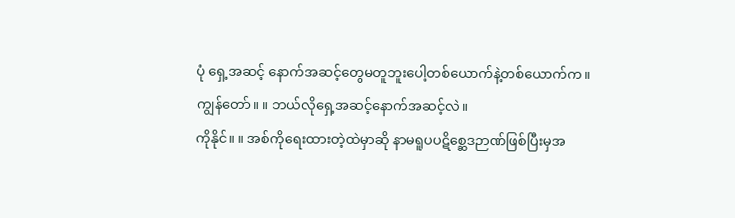ပုံ ရှေ့အဆင့် နောက်အဆင့်တွေမတူဘူးပေါ့တစ်ယောက်နဲ့တစ်ယောက်က။
ကျွန်တော်။ ။ ဘယ်လိုရှေ့အဆင့်နောက်အဆင့်လဲ။
ကိုနိုင်။ ။ အစ်ကိုရေးထားတဲ့ထဲမှာဆို နာမရူပပဋိစ္ဆေဒဉာဏ်ဖြစ်ပြီးမှအ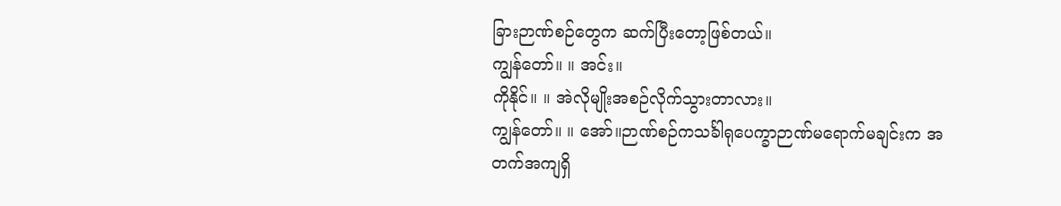ခြားဉာဏ်စဉ်တွေက ဆက်ပြီးတော့ဖြစ်တယ်။
ကျွန်တော်။ ။ အင်း။
ကိုနိုင်။ ။ အဲလိုမျိုးအစဉ်လိုက်သွားတာလား။
ကျွန်တော်။ ။ အော်။ဉာဏ်စဉ်ကသင်္ခါရုပေက္ခာဉာဏ်မရောက်မချင်းက အတက်အကျရှိ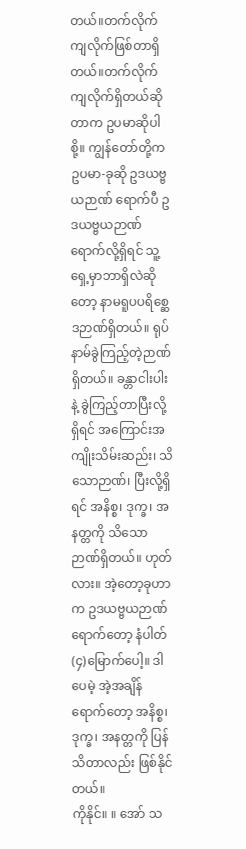တယ်။တက်လိုက်ကျလိုက်ဖြစ်တာရှိတယ်။တက်လိုက်ကျလိုက်ရှိတယ်ဆိုတာက ဥပမာဆိုပါစို့။ ကျွန်တော်တို့က ဥပမာ-ခုဆို ဥဒယဗ္ဗယဉာဏ် ရောက်ပီ ဥဒယဗ္ဗယဉာဏ်ရောက်လို့ရှိရင် သူ့ရှေ့မှာဘာရှိလဲဆိုတော့ နာမရူပပရိစ္ဆေဒဉာဏ်ရှိတယ်။ ရုပ်နာမ်ခွဲကြည့်တဲ့ဉာဏ်ရှိတယ်။ ခန္တာငါးပါးနဲ့ ခွဲကြည့်တာပြီးလို့ရှိရင် အကြောင်းအကျိုးသိမ်းဆည်း၊ သိသောဉာဏ်၊ ပြီးလို့ရှိရင် အနိစ္စ၊ ဒုက္ခ၊ အနတ္တကို သိသောဉာဏ်ရှိတယ်။ ဟုတ်လား။ အဲ့တော့ခုဟာက ဥဒယဗ္ဗယဉာဏ် ရောက်တော့ နံပါတ်(၄)မြောက်ပေါ့။ ဒါပေမဲ့ အဲ့အချိန်ရောက်တော့ အနိစ္စ၊ ဒုက္ခ၊ အနတ္တကို ပြန်သိတာလည်း ဖြစ်နိုင်တယ်။
ကိုနိုင်။ ။ အော် သ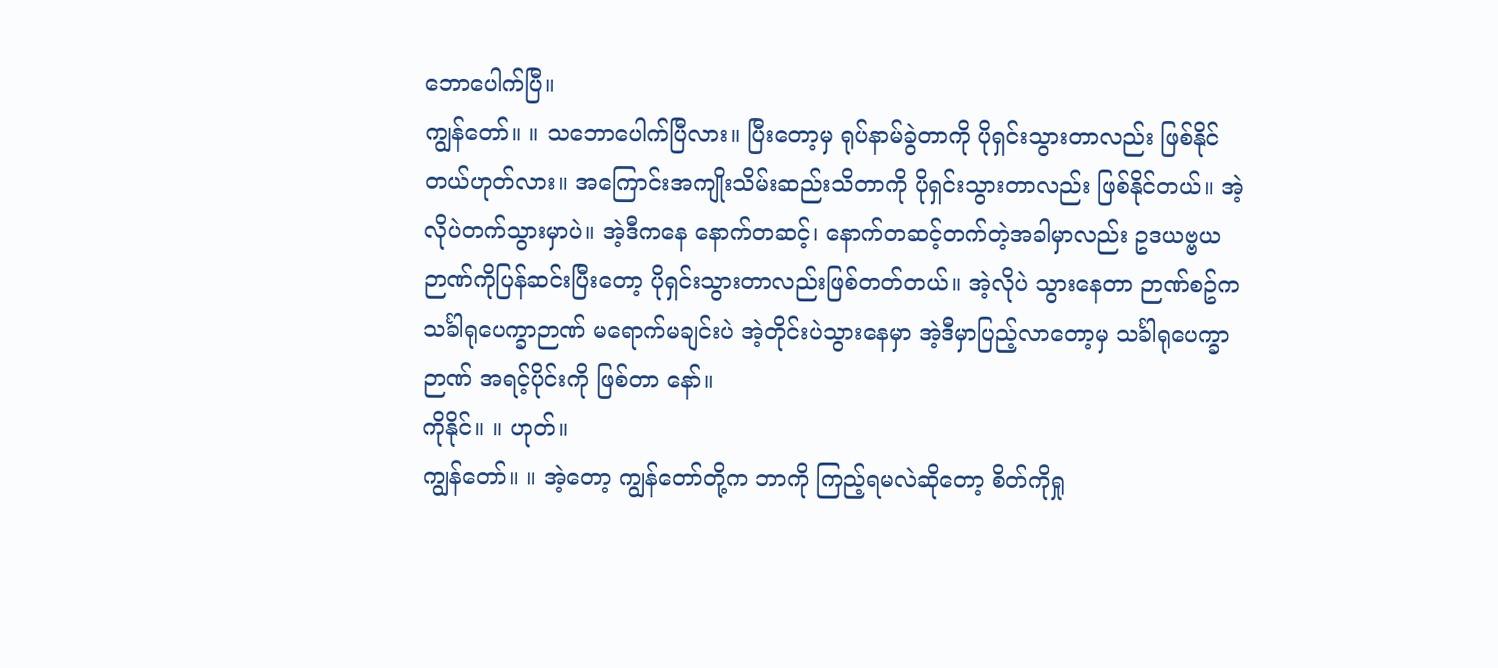ဘောပေါက်ပြီ။
ကျွန်တော်။ ။ သဘောပေါက်ပြီလား။ ပြီးတော့မှ ရုပ်နာမ်ခွဲတာကို ပိုရှင်းသွားတာလည်း ဖြစ်နိုင်တယ်ဟုတ်လား။ အကြောင်းအကျိုးသိမ်းဆည်းသိတာကို ပိုရှင်းသွားတာလည်း ဖြစ်နိုင်တယ်။ အဲ့လိုပဲတက်သွားမှာပဲ။ အဲ့ဒီကနေ နောက်တဆင့်၊ နောက်တဆင့်တက်တဲ့အခါမှာလည်း ဥဒယဗ္ဗယဉာဏ်ကိုပြန်ဆင်းပြီးတော့ ပိုရှင်းသွားတာလည်းဖြစ်တတ်တယ်။ အဲ့လိုပဲ သွားနေတာ ဉာဏ်စဥ်က သင်္ခါရုပေက္ခာဉာဏ် မရောက်မချင်းပဲ အဲ့တိုင်းပဲသွားနေမှာ အဲ့ဒီမှာပြည့်လာတော့မှ သင်္ခါရုပေက္ခာဉာဏ် အရင့်ပိုင်းကို ဖြစ်တာ နော်။
ကိုနိုင်။ ။ ဟုတ်။
ကျွန်တော်။ ။ အဲ့တော့ ကျွန်တော်တို့က ဘာကို ကြည့်ရမလဲဆိုတော့ စိတ်ကိုရှု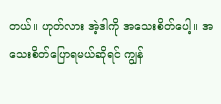တယ်။ ဟုတ်လား အဲ့ဒါကို အသေးစိတ်ပေါ့။ အသေးစိတ်ပြောရမယ်ဆိုရင် ကျွန်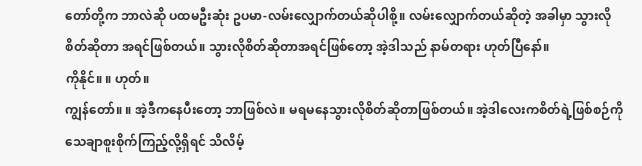တော်တို့က ဘာလဲဆို ပထမဦးဆုံး ဥပမာ-လမ်းလျှောက်တယ်ဆိုပါစို့။ လမ်းလျှောက်တယ်ဆိုတဲ့ အခါမှာ သွားလိုစိတ်ဆိုတာ အရင်ဖြစ်တယ်။ သွားလိုစိတ်ဆိုတာအရင်ဖြစ်တော့ အဲ့ဒါသည် နာမ်တရား ဟုတ်ပြီနော်။
ကိုနိုင်။ ။ ဟုတ်။
ကျွန်တော်။ ။ အဲ့ဒီကနေပီးတော့ ဘာဖြစ်လဲ။ မရမနေသွားလိုစိတ်ဆိုတာဖြစ်တယ်။ အဲ့ဒါလေးကစိတ်ရဲ့ဖြစ်စဉ်ကို သေချာစူးစိုက်ကြည့်လို့ရှိရင် သိလိမ့်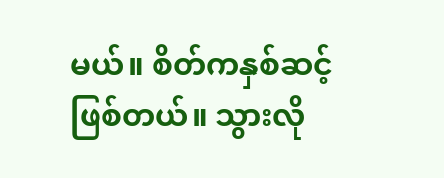မယ်။ စိတ်ကနှစ်ဆင့်ဖြစ်တယ်။ သွားလို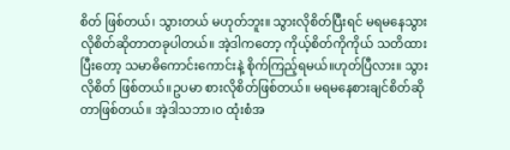စိတ် ဖြစ်တယ်၊ သွားတယ် မဟုတ်ဘူး။ သွားလိုစိတ်ပြီးရင် မရမနေသွားလိုစိတ်ဆိုတာတခုပါတယ်။ အဲ့ဒါကတော့ ကိုယ့်စိတ်ကိုကိုယ် သတိထားပြီးတော့ သမာဓိကောင်းကောင်းနဲ့ စိုက်ကြည့်ရမယ်။ဟုတ်ပြီလား။ သွားလိုစိတ် ဖြစ်တယ်။ဥပမာ စားလိုစိတ်ဖြစ်တယ်။ မရမနေစားချင်စိတ်ဆိုတာဖြစ်တယ်။ အဲ့ဒါသဘာ၊ဝ ထုံးစံအ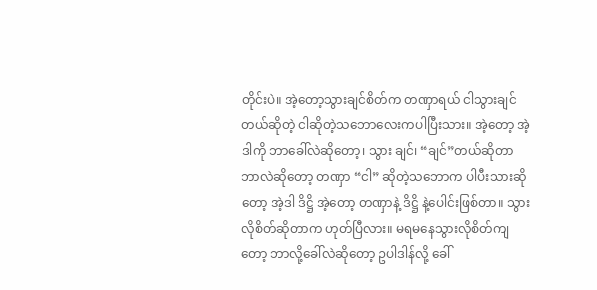တိုင်းပဲ။ အဲ့တော့သွားချင်စိတ်က တဏှာရယ် ငါသွားချင်တယ်ဆိုတဲ့ ငါဆိုတဲ့သဘောလေးကပါပြီးသား။ အဲ့တော့ အဲ့ဒါကို ဘာခေါ်လဲဆိုတော့၊ သွား ချင်၊ “ချင်”တယ်ဆိုတာဘာလဲဆိုတော့ တဏှာ “ငါ” ဆိုတဲ့သဘောက ပါပီးသားဆိုတော့ အဲ့ဒါ ဒိဋ္ဌိ အဲ့တော့ တဏှာနဲ့ ဒိဋ္ဌိ နဲ့ပေါင်းဖြစ်တာ။ သွားလိုစိတ်ဆိုတာက ဟုတ်ပြီလား။ မရမနေသွားလိုစိတ်ကျတော့ ဘာလို့ခေါ်လဲဆိုတော့ ဥပါဒါန်လို့ ခေါ်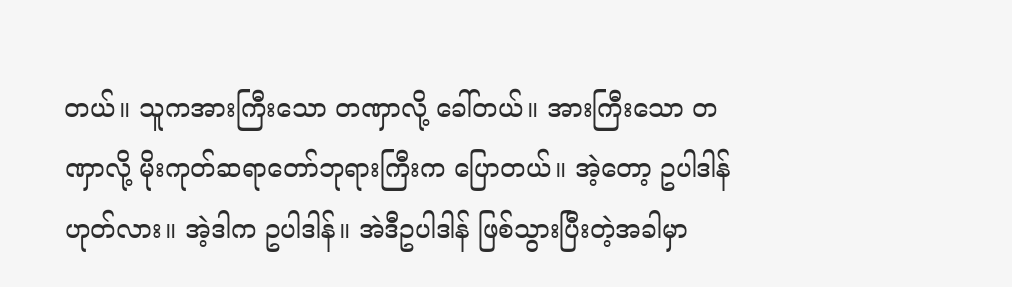တယ်။ သူကအားကြီးသော တဏှာလို့ ခေါ်တယ်။ အားကြီးသော တဏှာလို့ မိုးကုတ်ဆရာတော်ဘုရားကြီးက ပြောတယ်။ အဲ့တော့ ဥပါဒါန် ဟုတ်လား။ အဲ့ဒါက ဥပါဒါန်။ အဲဒီဥပါဒါန် ဖြစ်သွားပြီးတဲ့အခါမှာ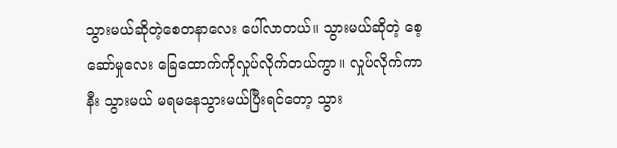သွားမယ်ဆိုတဲ့စေတနာလေး ပေါ်လာတယ်။ သွားမယ်ဆိုတဲ့ စေ့ဆော်မှုလေး ခြေထောက်ကိုလှုပ်လိုက်တယ်ကွာ။ လှုပ်လိုက်ကာနီး သွားမယ် မရမနေသွားမယ်ပြီးရင်တော့ သွား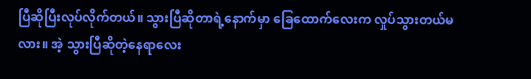ပြီဆိုပြီးလုပ်လိုက်တယ်။ သွားပြီဆိုတာရဲ့နောက်မှာ ခြေထောက်လေးက လှုပ်သွားတယ်မလား။ အဲ့ သွားပြီဆိုတဲ့နေရာလေး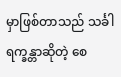မှာဖြစ်တာသည် သင်္ခါရက္ခန္တာဆိုတဲ့ စေ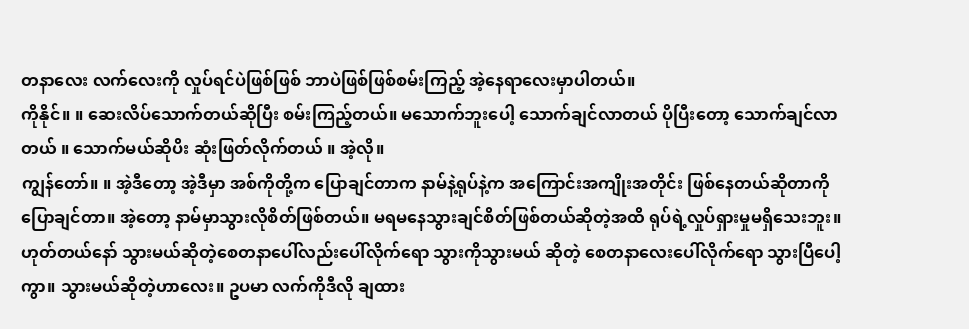တနာလေး လက်လေးကို လှုပ်ရင်ပဲဖြစ်ဖြစ် ဘာပဲဖြစ်ဖြစ်စမ်းကြည့် အဲ့နေရာလေးမှာပါတယ်။
ကိုနိုင်။ ။ ဆေးလိပ်သောက်တယ်ဆိုပြီး စမ်းကြည့်တယ်။ မသောက်ဘူးပေါ့ သောက်ချင်လာတယ် ပိုပြီးတော့ သောက်ချင်လာတယ် ။ သောက်မယ်ဆိုပိး ဆုံးဖြတ်လိုက်တယ် ။ အဲ့လို။
ကျွန်တော်။ ။ အဲ့ဒီတော့ အဲ့ဒီမှာ အစ်ကိုတို့က ပြောချင်တာက နာမ်နဲ့ရုပ်နဲ့က အကြောင်းအကျိုးအတိုင်း ဖြစ်နေတယ်ဆိုတာကိုပြောချင်တာ။ အဲ့တော့ နာမ်မှာသွားလိုစိတ်ဖြစ်တယ်။ မရမနေသွားချင်စိတ်ဖြစ်တယ်ဆိုတဲ့အထိ ရုပ်ရဲ့လှုပ်ရှားမှုမရှိသေးဘူး။ ဟုတ်တယ်နော် သွားမယ်ဆိုတဲ့စေတနာပေါ်လည်းပေါ်လိုက်ရော သွားကိုသွားမယ် ဆိုတဲ့ စေတနာလေးပေါ်လိုက်ရော သွားပြီပေါ့ကွာ။ သွားမယ်ဆိုတဲ့ဟာလေး။ ဥပမာ လက်ကိုဒီလို ချထား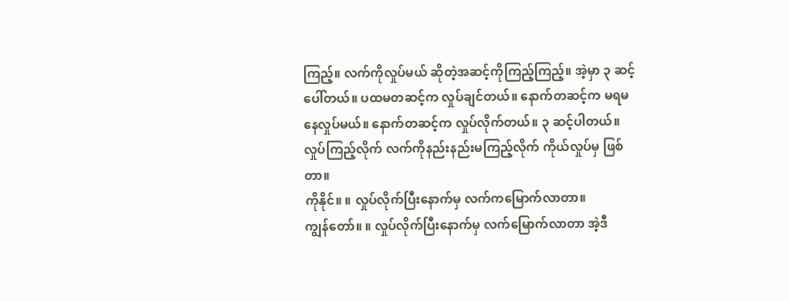ကြည့်။ လက်ကိုလှုပ်မယ် ဆိုတဲ့အဆင့်ကိုကြည့်ကြည့်။ အဲ့မှာ ၃ ဆင့်ပေါ်တယ်။ ပထမတဆင့်က လှုပ်ချင်တယ်။ နောက်တဆင့်က မရမနေလှုပ်မယ်။ နောက်တဆင့်က လှုပ်လိုက်တယ်။ ၃ ဆင့်ပါတယ်။ လှုပ်ကြည့်လိုက် လက်ကိုနည်းနည်းမကြည့်လိုက် ကိုယ်လှုပ်မှ ဖြစ်တာ။
ကိုနိုင်။ ။ လှုပ်လိုက်ပြီးနောက်မှ လက်ကမြောက်လာတာ။
ကျွန်တော်။ ။ လှုပ်လိုက်ပြီးနောက်မှ လက်မြောက်လာတာ အဲ့ဒီ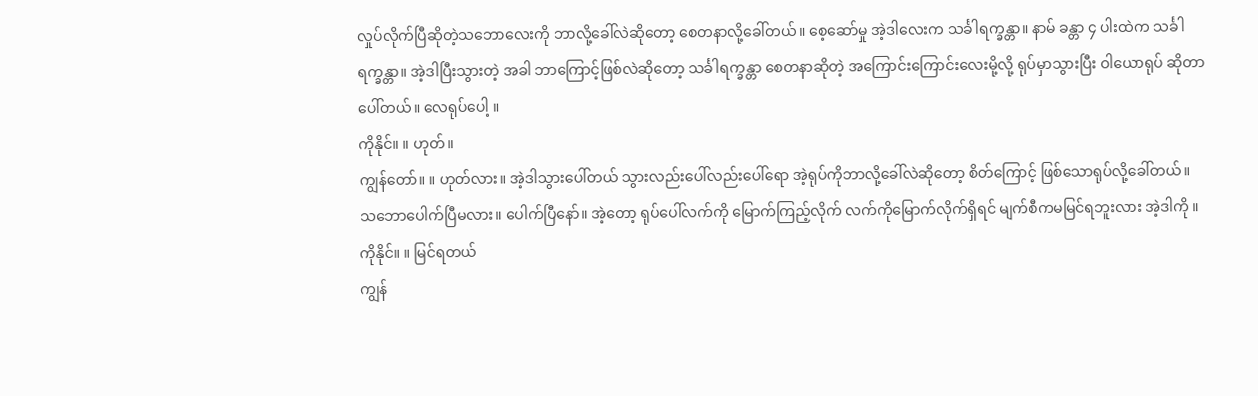လှုပ်လိုက်ပြီဆိုတဲ့သဘောလေးကို ဘာလို့ခေါ်လဲဆိုတော့ စေတနာလို့ခေါ်တယ်။ စေ့ဆော်မှု အဲ့ဒါလေးက သင်္ခါရက္ခန္တာ။ နာမ် ခန္တာ ၄ ပါးထဲက သင်္ခါရက္ခန္တာ။ အဲ့ဒါပြီးသွားတဲ့ အခါ ဘာကြောင့်ဖြစ်လဲဆိုတော့ သင်္ခါရက္ခန္တာ စေတနာဆိုတဲ့ အကြောင်းကြောင်းလေးမို့လို့ ရုပ်မှာသွားပြီး ဝါယောရုပ် ဆိုတာ ပေါ်တယ်။ လေရုပ်ပေါ့ ။
ကိုနိုင်။ ။ ဟုတ်။
ကျွန်တော်။ ။ ဟုတ်လား။ အဲ့ဒါသွားပေါ်တယ် သွားလည်းပေါ်လည်းပေါ်ရော အဲ့ရုပ်ကိုဘာလို့ခေါ်လဲဆိုတော့ စိတ်ကြောင့် ဖြစ်သောရုပ်လို့ခေါ်တယ်။ သဘောပေါက်ပြီမလား။ ပေါက်ပြီနော်။ အဲ့တော့ ရုပ်ပေါ်လက်ကို မြောက်ကြည့်လိုက် လက်ကိုမြောက်လိုက်ရှိရင် မျက်စီကမမြင်ရဘူးလား အဲ့ဒါကို ။
ကိုနိုင်။ ။ မြင်ရတယ်
ကျွန်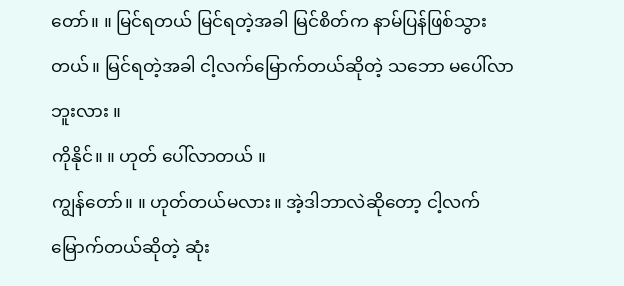တော်။ ။ မြင်ရတယ် မြင်ရတဲ့အခါ မြင်စိတ်က နာမ်ပြန်ဖြစ်သွားတယ်။ မြင်ရတဲ့အခါ ငါ့လက်မြောက်တယ်ဆိုတဲ့ သဘော မပေါ်လာဘူးလား ။
ကိုနိုင်။ ။ ဟုတ် ပေါ်လာတယ် ။
ကျွန်တော်။ ။ ဟုတ်တယ်မလား။ အဲ့ဒါဘာလဲဆိုတော့ ငါ့လက်မြောက်တယ်ဆိုတဲ့ ဆုံး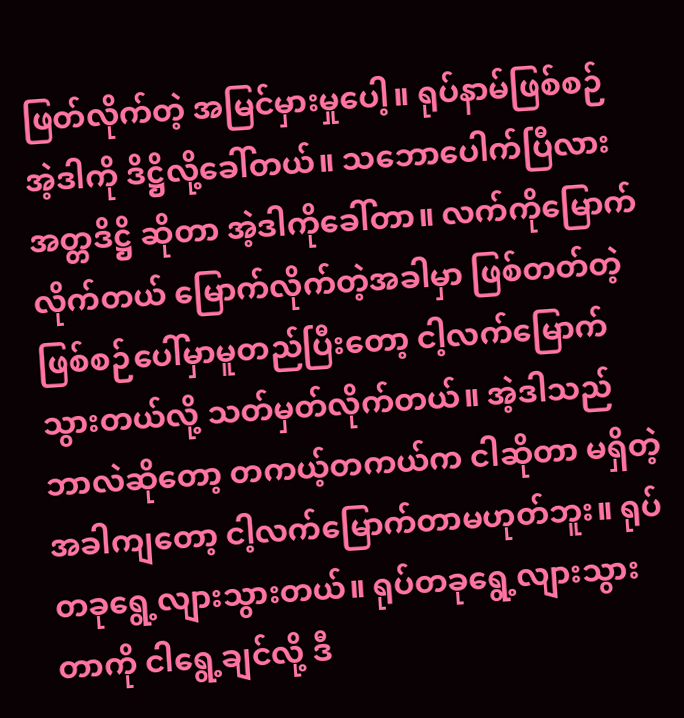ဖြတ်လိုက်တဲ့ အမြင်မှားမှုပေါ့။ ရုပ်နာမ်ဖြစ်စဉ် အဲ့ဒါကို ဒိဋ္ဌိလို့ခေါ်တယ်။ သဘောပေါက်ပြီလား အတ္တဒိဋ္ဌိ ဆိုတာ အဲ့ဒါကိုခေါ်တာ။ လက်ကိုမြောက်လိုက်တယ် မြောက်လိုက်တဲ့အခါမှာ ဖြစ်တတ်တဲ့ဖြစ်စဉ်ပေါ်မှာမူတည်ပြီးတော့ ငါ့လက်မြောက်သွားတယ်လို့ သတ်မှတ်လိုက်တယ်။ အဲ့ဒါသည်ဘာလဲဆိုတော့ တကယ့်တကယ်က ငါဆိုတာ မရှိတဲ့ အခါကျတော့ ငါ့လက်မြောက်တာမဟုတ်ဘူး။ ရုပ်တခုရွေ့လျားသွားတယ်။ ရုပ်တခုရွေ့လျားသွားတာကို ငါရွေ့ချင်လို့ ဒီ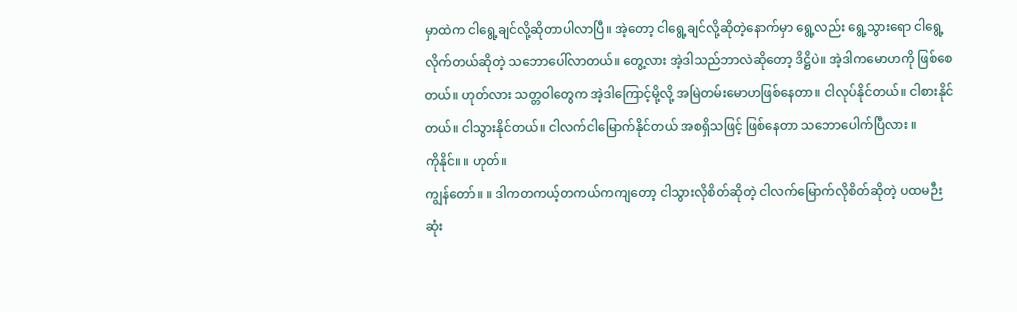မှာထဲက ငါရွေ့ချင်လို့ဆိုတာပါလာပြီ။ အဲ့တော့ ငါရွေ့ချင်လို့ဆိုတဲ့နောက်မှာ ရွေ့လည်း ရွေ့သွားရော ငါရွေ့လိုက်တယ်ဆိုတဲ့ သဘောပေါ်လာတယ်။ တွေ့လား အဲ့ဒါသည်ဘာလဲဆိုတော့ ဒိဋ္ဌိပဲ။ အဲ့ဒါကမောဟကို ဖြစ်စေတယ်။ ဟုတ်လား သတ္တဝါတွေက အဲ့ဒါကြောင့်မို့လို့ အမြဲတမ်းမောဟဖြစ်နေတာ။ ငါလုပ်နိုင်တယ်။ ငါစားနိုင်တယ်။ ငါသွားနိုင်တယ်။ ငါလက်ငါမြောက်နိုင်တယ် အစရှိသဖြင့် ဖြစ်နေတာ သဘောပေါက်ပြီလား ။
ကိုနိုင်။ ။ ဟုတ်။
ကျွန်တော်။ ။ ဒါကတကယ့်တကယ်ကကျတော့ ငါသွားလိုစိတ်ဆိုတဲ့ ငါလက်မြောက်လိုစိတ်ဆိုတဲ့ ပထမဉီးဆုံး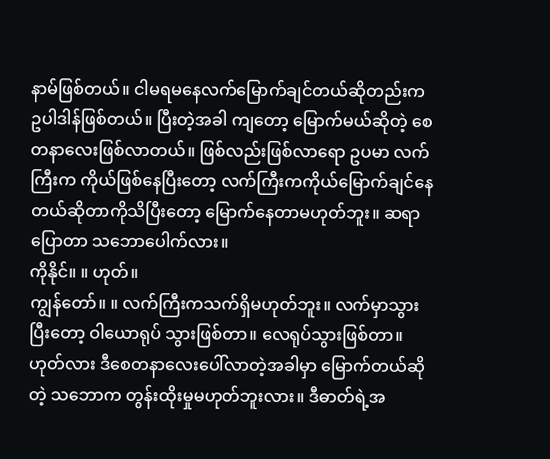နာမ်ဖြစ်တယ်။ ငါမရမနေလက်မြောက်ချင်တယ်ဆိုတည်းက ဥပါဒါန်ဖြစ်တယ်။ ပြီးတဲ့အခါ ကျတော့ မြောက်မယ်ဆိုတဲ့ စေတနာလေးဖြစ်လာတယ်။ ဖြစ်လည်းဖြစ်လာရော ဥပမာ လက်ကြီးက ကိုယ်ဖြစ်နေပြီးတော့ လက်ကြီးကကိုယ်မြောက်ချင်နေတယ်ဆိုတာကိုသိပြီးတော့ မြောက်နေတာမဟုတ်ဘူး။ ဆရာပြောတာ သဘောပေါက်လား။
ကိုနိုင်။ ။ ဟုတ်။
ကျွန်တော်။ ။ လက်ကြီးကသက်ရှိမဟုတ်ဘူး။ လက်မှာသွားပြီးတော့ ဝါယောရုပ် သွားဖြစ်တာ။ လေရုပ်သွားဖြစ်တာ။ ဟုတ်လား ဒီစေတနာလေးပေါ်လာတဲ့အခါမှာ မြောက်တယ်ဆိုတဲ့ သဘောက တွန်းထိုးမှုမဟုတ်ဘူးလား။ ဒီဓာတ်ရဲ့အ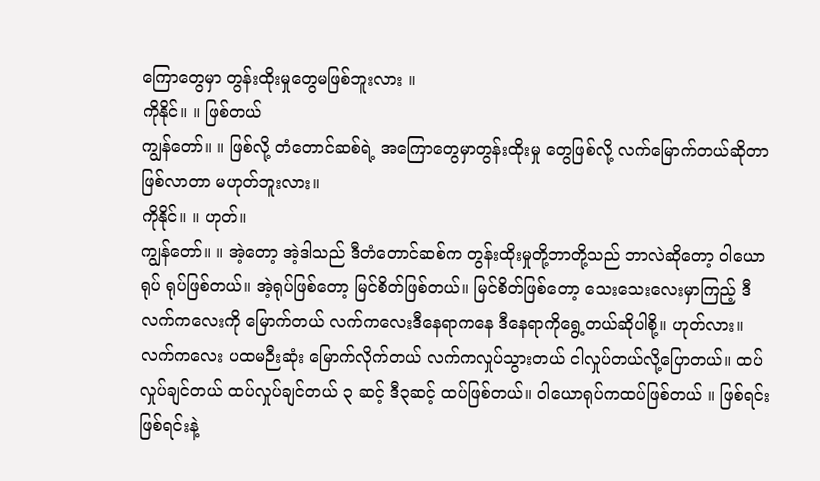ကြောတွေမှာ တွန်းထိုးမှုတွေမဖြစ်ဘူးလား ။
ကိုနိုင်။ ။ ဖြစ်တယ်
ကျွန်တော်။ ။ ဖြစ်လို့ တံတောင်ဆစ်ရဲ့ အကြောတွေမှာတွန်းထိုးမှု တွေဖြစ်လို့ လက်မြောက်တယ်ဆိုတာ ဖြစ်လာတာ မဟုတ်ဘူးလား။
ကိုနိုင်။ ။ ဟုတ်။
ကျွန်တော်။ ။ အဲ့တော့ အဲ့ဒါသည် ဒီတံတောင်ဆစ်က တွန်းထိုးမှုတို့ဘာတို့သည် ဘာလဲဆိုတော့ ဝါယောရုပ် ရုပ်ဖြစ်တယ်။ အဲ့ရုပ်ဖြစ်တော့ မြင်စိတ်ဖြစ်တယ်။ မြင်စိတ်ဖြစ်တော့ သေးသေးလေးမှာကြည့် ဒီလက်ကလေးကို မြောက်တယ် လက်ကလေးဒီနေရာကနေ ဒီနေရာကိုရွေ့တယ်ဆိုပါစို့။ ဟုတ်လား။ လက်ကလေး ပထမဉီးဆုံး မြောက်လိုက်တယ် လက်ကလှုပ်သွားတယ် ငါလှုပ်တယ်လို့ပြောတယ်။ ထပ်လှုပ်ချင်တယ် ထပ်လှုပ်ချင်တယ် ၃ ဆင့် ဒီ၃ဆင့် ထပ်ဖြစ်တယ်။ ဝါယောရုပ်ကထပ်ဖြစ်တယ် ။ ဖြစ်ရင်း ဖြစ်ရင်းနဲ့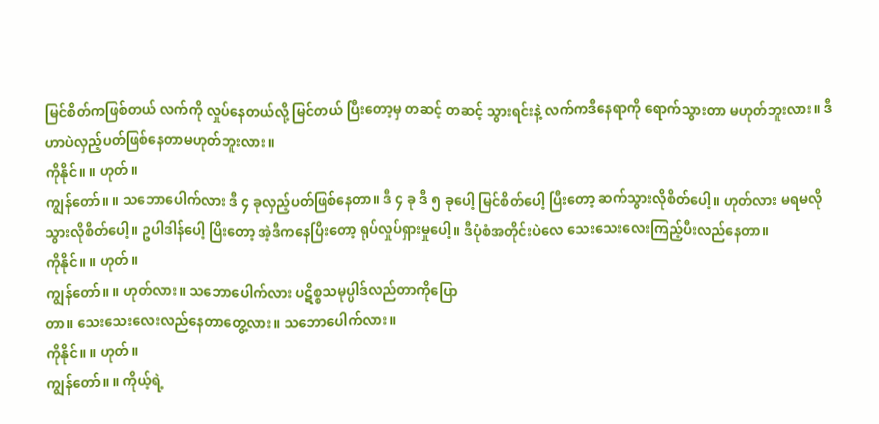မြင်စိတ်ကဖြစ်တယ် လက်ကို လှုပ်နေတယ်လို့ မြင်တယ် ပြီးတော့မှ တဆင့် တဆင့် သွားရင်းနဲ့ လက်ကဒီနေရာကို ရောက်သွားတာ မဟုတ်ဘူးလား။ ဒီဟာပဲလှည့်ပတ်ဖြစ်နေတာမဟုတ်ဘူးလား။
ကိုနိုင်။ ။ ဟုတ်။
ကျွန်တော်။ ။ သဘောပေါက်လား ဒီ ၄ ခုလှည့်ပတ်ဖြစ်နေတာ။ ဒီ ၄ ခု ဒီ ၅ ခုပေါ့ မြင်စိတ်ပေါ့ ပြီးတော့ ဆက်သွားလိုစိတ်ပေါ့။ ဟုတ်လား မရမလိုသွားလိုစိတ်ပေါ့။ ဥပါဒါန်ပေါ့ ပြိးတော့ အဲ့ဒီကနေပြိးတော့ ရုပ်လှုပ်ရှားမှုပေါ့။ ဒီပုံစံအတိုင်းပဲလေ သေးသေးလေးကြည့်ပီးလည်နေတာ။
ကိုနိုင်။ ။ ဟုတ်။
ကျွန်တော်။ ။ ဟုတ်လား။ သဘောပေါက်လား ပဋိစ္စသမုပ္ပါဒ်လည်တာကိုပြော
တာ။ သေးသေးလေးလည်နေတာတွေ့လား။ သဘောပေါက်လား။
ကိုနိုင်။ ။ ဟုတ်။
ကျွန်တော်။ ။ ကိုယ့်ရဲ့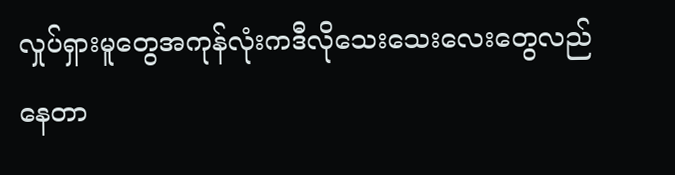လှုပ်ရှားမူတွေအကုန်လုံးကဒီလိုသေးသေးလေးတွေလည်နေတာ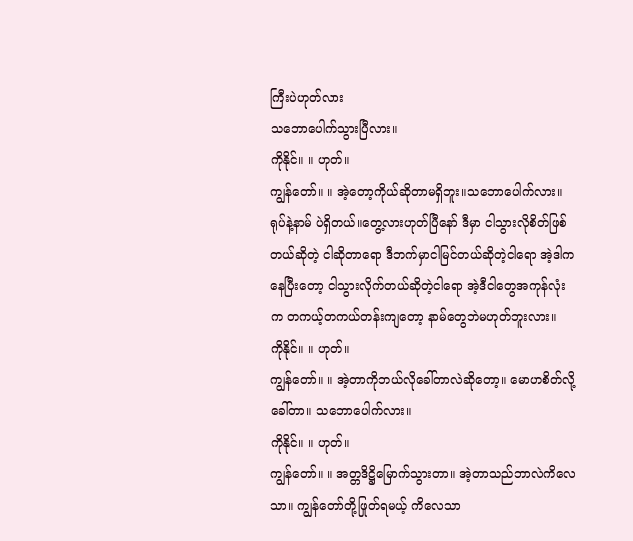ကြီးပဲဟုတ်လား
သဘောပေါက်သွားပြီလား။
ကိုနိုင်။ ။ ဟုတ်။
ကျွန်တော်။ ။ အဲ့တော့ကိုယ်ဆိုတာမရှိဘူး။သဘောပေါက်လား။ ရုပ်နဲ့နာမ် ပဲရှိတယ်။တွေ့လားဟုတ်ပြီနော် ဒီမှာ ငါသွားလိုစိတ်ဖြစ်တယ်ဆိုတဲ့ ငါဆိုတာရော ဒီဘက်မှာငါမြင်တယ်ဆိုတဲ့ငါရော အဲ့ဒါကနေပြီးတော့ ငါသွားလိုက်တယ်ဆိုတဲ့ငါရော အဲ့ဒီငါတွေအကုန်လုံးက တကယ့်တကယ်တန်းကျတော့ နာမ်တွေဘဲမဟုတ်ဘူးလား။
ကိုနိုင်။ ။ ဟုတ်။
ကျွန်တော်။ ။ အဲ့တာကိုဘယ်လိုခေါ်တာလဲဆိုတော့။ မောဟစိတ်လို့ခေါ်တာ။ သဘောပေါက်လား။
ကိုနိုင်။ ။ ဟုတ်။
ကျွန်တော်။ ။ အတ္တဒိဋ္ဌိမြောက်သွားတာ။ အဲ့တာသည်ဘာလဲကိလေသာ။ ကျွန်တော်တို့ဖြုတ်ရမယ့် ကိလေသာ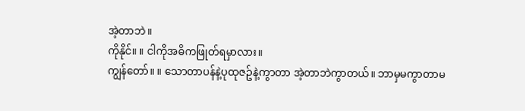အဲ့တာဘဲ။
ကိုနိုင်။ ။ ငါကိုအဓိကဖြုတ်ရမှာလား။
ကျွန်တော်။ ။ သောတာပန်နဲ့ပုထုဇဥ်နဲ့ကွာတာ အဲ့တာဘဲကွာတယ်။ ဘာမှမကွာတာမ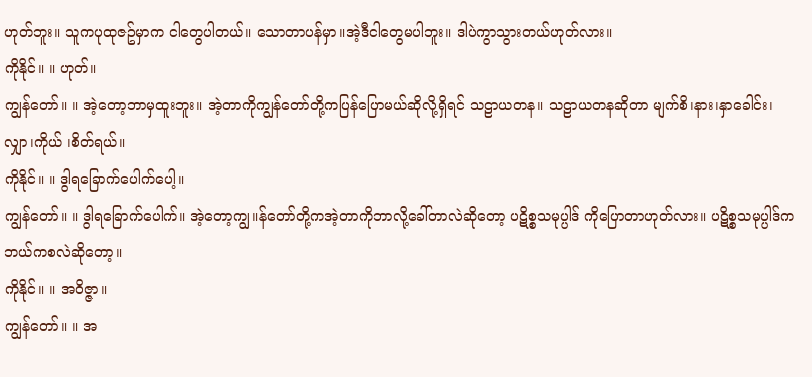ဟုတ်ဘူး။ သူကပုထုဇဥ်မှာက ငါတွေပါတယ်။ သောတာပန်မှာ။အဲ့ဒီငါတွေမပါဘူး။ ဒါပဲကွာသွားတယ်ဟုတ်လား။
ကိုနိုင်။ ။ ဟုတ်။
ကျွန်တော်။ ။ အဲ့တော့ဘာမှထူးဘူး။ အဲ့တာကိုကျွန်တော်တို့ကပြန်ပြောမယ်ဆိုလို့ရှိရင် သဠာယတန။ သဠာယတနဆိုတာ မျက်စိ၊နား၊နှာခေါင်း၊လျှာ၊ကိုယ် ၊စိတ်ရယ်။
ကိုနိုင်။ ။ ဒွါရခြောက်ပေါက်ပေါ့။
ကျွန်တော်။ ။ ဒွါရခြောက်ပေါက်။ အဲ့တော့ကျွ။န်တော်တို့ကအဲ့တာကိုဘာလို့ခေါ်တာလဲဆိုတော့ ပဋိစ္စသမုပ္ပါဒ် ကိုပြောတာဟုတ်လား။ ပဋိစ္စသမုပ္ပါဒ်က ဘယ်ကစလဲဆိုတော့။
ကိုနိုင်။ ။ အဝိဇ္ဇာ။
ကျွန်တော်။ ။ အ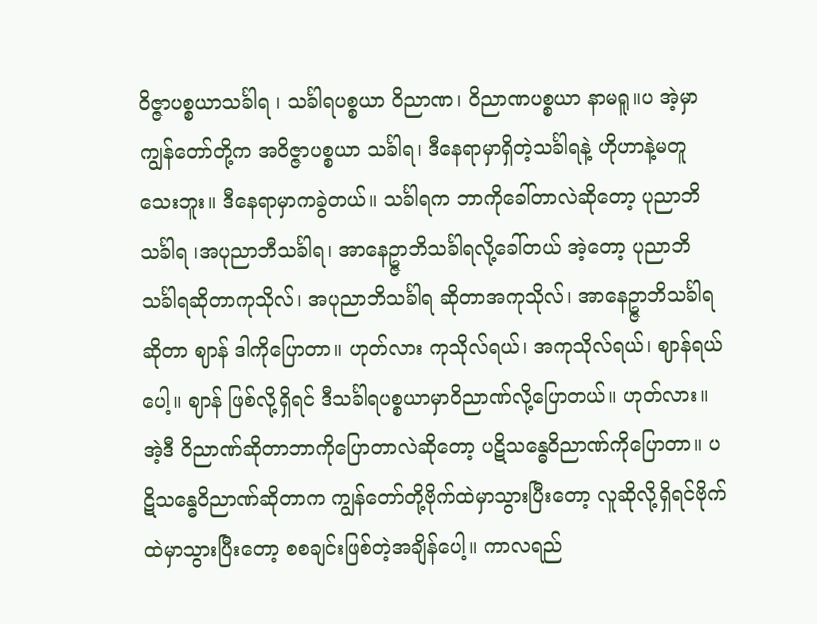ဝိဇ္ဇာပစ္စယာသင်္ခါရ ၊ သင်္ခါရပစ္စယာ ဝိညာဏ၊ ဝိညာဏပစ္စယာ နာမရူ။ပ အဲ့မှာကျွန်တော်တို့က အဝိဇ္ဇာပစ္စယာ သင်္ခါရ၊ ဒီနေရာမှာရှိတဲ့သင်္ခါရနဲ့ ဟိုဟာနဲ့မတူသေးဘူး။ ဒီနေရာမှာကခွဲတယ်။ သင်္ခါရက ဘာကိုခေါ်တာလဲဆိုတော့ ပုညာဘိသင်္ခါရ ၊အပုညာဘီသင်္ခါရ၊ အာနေဥ္ဇာဘိသင်္ခါရလို့ခေါ်တယ် အဲ့တော့ ပုညာဘိသင်္ခါရဆိုတာကုသိုလ်၊ အပုညာဘိသင်္ခါရ ဆိုတာအကုသိုလ်၊ အာနေဥ္ဇာဘိသင်္ခါရဆိုတာ ဈာန် ဒါကိုပြောတာ။ ဟုတ်လား ကုသိုလ်ရယ်၊ အကုသိုလ်ရယ်၊ ဈာန်ရယ်ပေါ့။ ဈာန် ဖြစ်လို့ရှိရင် ဒီသင်္ခါရပစ္စယာမှာဝိညာဏ်လို့ပြောတယ်။ ဟုတ်လား။ အဲ့ဒီ ဝိညာဏ်ဆိုတာဘာကိုပြောတာလဲဆိုတော့ ပဋိသန္ဓေဝိညာဏ်ကိုပြောတာ။ ပဋိသန္ဓေဝိညာဏ်ဆိုတာက ကျွန်တော်တို့ဗိုက်ထဲမှာသွားပြီးတော့ လူဆိုလို့ရှိရင်ဗိုက်ထဲမှာသွားပြီးတော့ စစချင်းဖြစ်တဲ့အချိန်ပေါ့။ ကာလရည်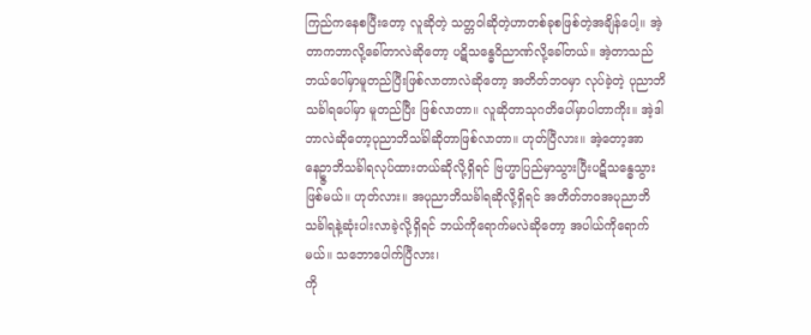ကြည်ကနေစပြီးတော့ လူဆိုတဲ့ သတ္တဝါဆိုတဲ့ဟာတစ်ခုစဖြစ်တဲ့အချိန်ပေါ့။ အဲ့တာကဘာလို့ခေါ်တာလဲဆိုတော့ ပဋိသန္ဓေဝိညာဏ်လို့ခေါ်တယ်။ အဲ့တာသည်ဘယ်ပေါ်မှာမူတည်ပြီးဖြစ်လာတာလဲဆိုတော့ အတိတ်ဘဝမှာ လုပ်ခဲ့တဲ့ ပုညာဘိသင်္ခါရပေါ်မှာ မူတည်ပြီး ဖြစ်လာတာ။ လူဆိုတာသုဂတိပေါ်မှာပါတာကိုး။ အဲ့ဒါဘာလဲဆိုတော့ပုညာဘိသင်္ခါဆိုတာဖြစ်လာတာ။ ဟုတ်ပြီလား။ အဲ့တော့အာနေဥ္ဇာဘိသင်္ခါရလုပ်ထားတယ်ဆိုလို့ရှိရင် ဗြဟ္မာပြည်မှာသွားပြီးပဋိသန္ဓေသွားဖြစ်မယ်။ ဟုတ်လား။ အပုညာဘိသင်္ခါရဆိုလို့ရှိရင် အတိတ်ဘဝအပုညာဘိသင်္ခါရနဲ့ဆုံးပါးလာခဲ့လို့ရှိရင် ဘယ်ကိုရောက်မလဲဆိုတော့ အပါယ်ကိုရောက်မယ်။ သဘောပေါက်ပြီလား၊
ကို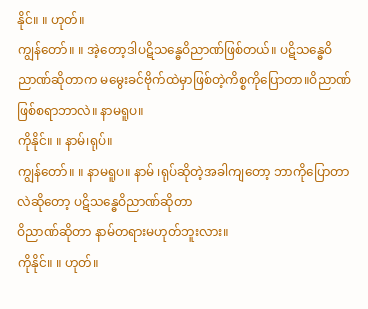နိုင်။ ။ ဟုတ်။
ကျွန်တော်။ ။ အဲ့တော့ဒါပဋိသန္ဓေဝိညာဏ်ဖြစ်တယ်။ ပဋိသန္ဓေဝိညာဏ်ဆိုတာက မမွေးခင်ဗိုက်ထဲမှာဖြစ်တဲ့ကိစ္စကိုပြောတာ။ဝိညာဏ်ဖြစ်စရာဘာလဲ။ နာမရူပ။
ကိုနိုင်။ ။ နာမ်၊ရုပ်။
ကျွန်တော်။ ။ နာမရူပ။ နာမ် ၊ရုပ်ဆိုတဲ့အခါကျတော့ ဘာကိုပြောတာလဲဆိုတော့ ပဋိသန္ဓေဝိညာဏ်ဆိုတာ
ဝိညာဏ်ဆိုတာ နာမ်တရားမဟုတ်ဘူးလား။
ကိုနိုင်။ ။ ဟုတ်။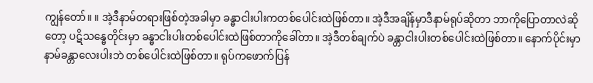ကျွန်တော်။ ။ အဲ့ဒီနာမ်တရားဖြစ်တဲ့အခါမှာ ခန္ဓာငါးပါးကတစ်ပေါင်းထဲဖြစ်တာ။ အဲ့ဒီအချိန်မှာဒီနာမ်ရုပ်ဆိုတာ ဘာကိုပြောတာလဲဆိုတော့ ပဋိသန္ဓေတိုင်းမှာ ခန္ဓာငါးပါးတစ်ပေါင်းထဲဖြစ်တာကိုခေါ်တာ။ အဲ့ဒီတစ်ချက်ပဲ ခန္တာငါးပါးတစ်ပေါင်းထဲဖြစ်တာ။ နောက်ပိုင်းမှာ နာမ်ခန္တာလေးပါးဘဲ တစ်ပေါင်းထဲဖြစ်တာ။ ရုပ်ကဖောက်ပြန်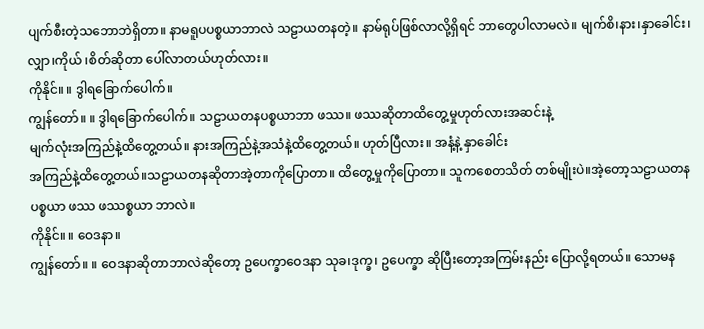ပျက်စီးတဲ့သဘောဘဲရှိတာ။ နာမရူပပစ္စယာဘာလဲ သဠာယတနတဲ့။ နာမ်ရုပ်ဖြစ်လာလို့ရှိရင် ဘာတွေပါလာမလဲ။ မျက်စိ၊နား၊နှာခေါင်း၊လျှာ၊ကိုယ် ၊စိတ်ဆိုတာ ပေါ်လာတယ်ဟုတ်လား။
ကိုနိုင်။ ။ ဒွါရခြောက်ပေါက်။
ကျွန်တော်။ ။ ဒွါရခြောက်ပေါက်။ သဠာယတနပစ္စယာဘာ ဖဿ။ ဖဿဆိုတာထိတွေ့မှုဟုတ်လားအဆင်းနဲ့
မျက်လုံးအကြည်နဲ့ထိတွေ့တယ်။ နားအကြည်နဲ့အသံနဲ့ထိတွေ့တယ်။ ဟုတ်ပြီလား။ အနံ့နဲ့ နှာခေါင်း
အကြည်နဲ့ထိတွေ့တယ်။သဠာယတနဆိုတာအဲ့တာကိုပြောတာ။ ထိတွေ့မှုကိုပြောတာ။ သူကစေတသိတ် တစ်မျိုးပဲ။အဲ့တော့သဠာယတနပစ္စယာ ဖဿ ဖဿစ္စယာ ဘာလဲ။
ကိုနိုင်။ ။ ဝေဒနာ။
ကျွန်တော်။ ။ ဝေဒနာဆိုတာဘာလဲဆိုတော့ ဥပေက္ခာဝေဒနာ သုခ၊ဒုက္ခ၊ ဥပေက္ခာ ဆိုပြီးတော့အကြမ်းနည်း ပြောလို့ရတယ်။ သောမန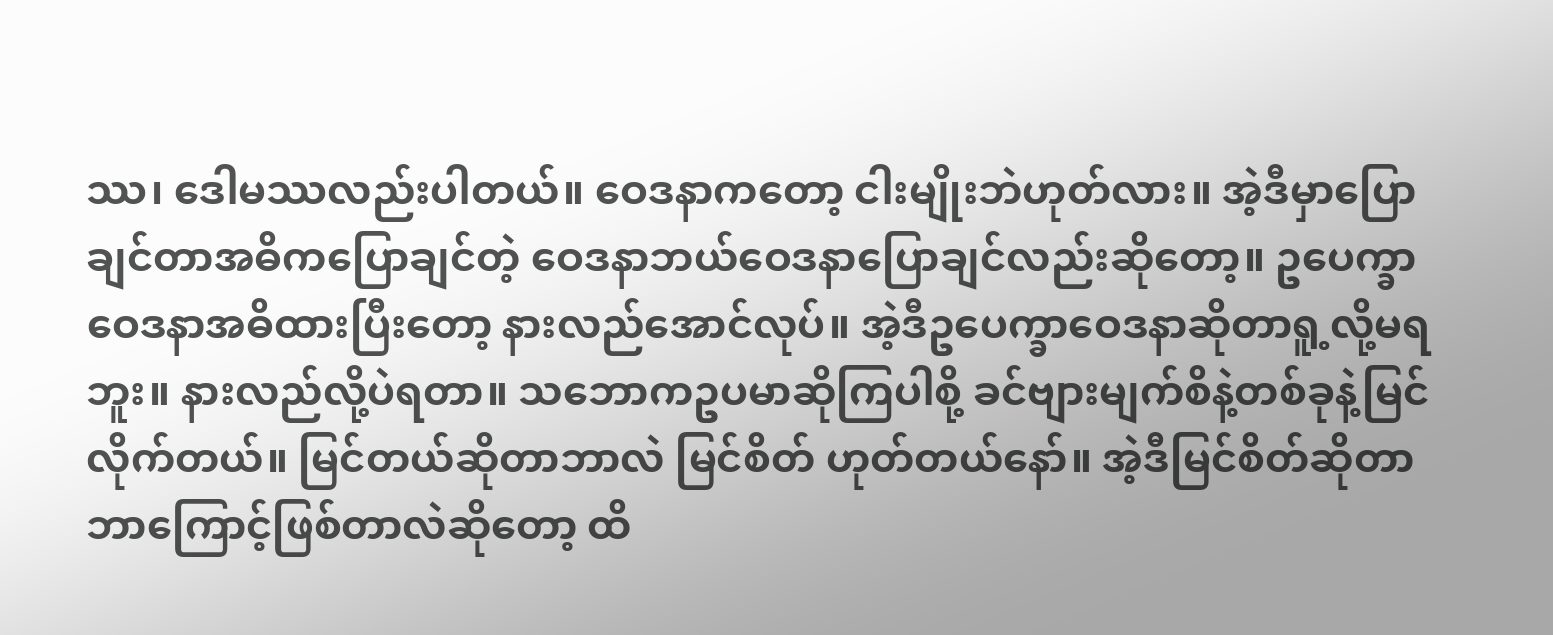ဿ၊ ဒေါမဿလည်းပါတယ်။ ဝေဒနာကတော့ ငါးမျိုးဘဲဟုတ်လား။ အဲ့ဒီမှာပြောချင်တာအဓိကပြောချင်တဲ့ ဝေဒနာဘယ်ဝေဒနာပြောချင်လည်းဆိုတော့။ ဥပေက္ခာဝေဒနာအဓိထားပြီးတော့ နားလည်အောင်လုပ်။ အဲ့ဒီဥပေက္ခာဝေဒနာဆိုတာရူ့လို့မရဘူး။ နားလည်လို့ပဲရတာ။ သဘောကဥပမာဆိုကြပါစို့ ခင်ဗျားမျက်စိနဲ့တစ်ခုနဲ့မြင်လိုက်တယ်။ မြင်တယ်ဆိုတာဘာလဲ မြင်စိတ် ဟုတ်တယ်နော်။ အဲ့ဒီမြင်စိတ်ဆိုတာ ဘာကြောင့်ဖြစ်တာလဲဆိုတော့ ထိ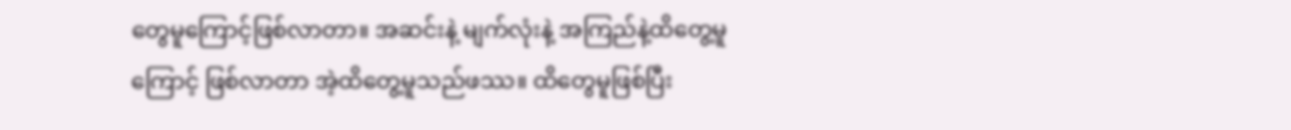တွေမူကြောင့်ဖြစ်လာတာ။ အဆင်းနဲ့ မျက်လုံးနဲ့ အကြည်နဲ့ထိတွေ့မူကြောင့် ဖြစ်လာတာ အဲ့ထိတွေ့မူသည်ဖဿ။ ထိတွေမူဖြစ်ပြီး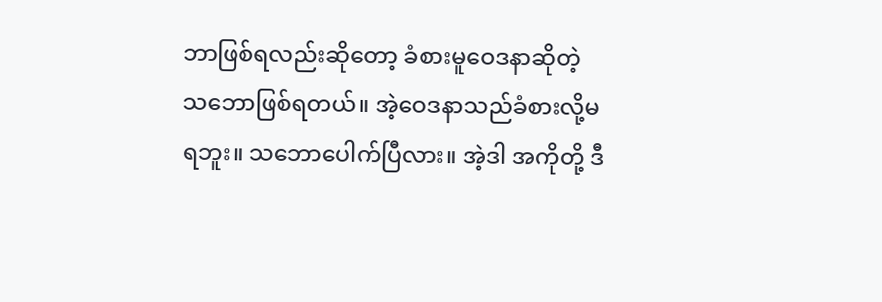ဘာဖြစ်ရလည်းဆိုတော့ ခံစားမူဝေဒနာဆိုတဲ့ သဘောဖြစ်ရတယ်။ အဲ့ဝေဒနာသည်ခံစားလို့မရဘူး။ သဘောပေါက်ပြီလား။ အဲ့ဒါ အကိုတို့ ဒီ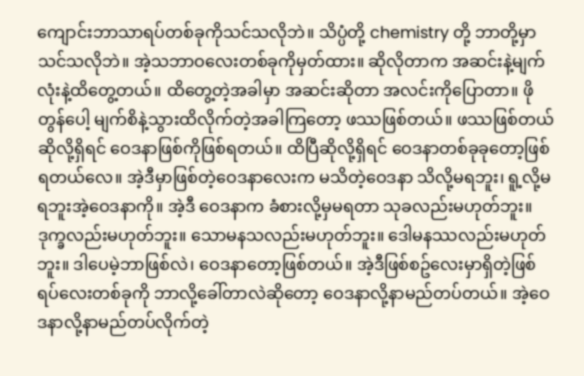ကျောင်းဘာသာရပ်တစ်ခုကိုသင်သလိုဘဲ။ သိပ္ပံတို့ chemistry တို့ ဘာတို့မှာသင်သလိုဘဲ။ အဲ့သဘာဝလေးတစ်ခုကိုမှတ်ထား။ ဆိုလိုတာက အဆင်းနဲ့မျက်လုံးနဲ့ထိတွေ့တယ်။ ထိတွေ့တဲ့အခါမှာ အဆင်းဆိုတာ အလင်းကိုပြောတာ။ ဖိုတွန်ပေါ့ မျက်စိနဲ့သွားထိလိုက်တဲ့အခါကြတော့ ဖဿဖြစ်တယ်။ ဖဿဖြစ်တယ်ဆိုလို့ရှိရင် ဝေဒနာဖြစ်ကိုဖြစ်ရတယ်။ ထိပြီဆိုလို့ရှိရင် ဝေဒနာတစ်ခုခုတော့ဖြစ်ရတယ်လေ။ အဲ့ဒီမှာဖြစ်တဲ့ဝေဒနာလေးက မသိတဲ့ဝေဒနာ သိလို့မရဘူး၊ ရူ့လို့မရဘူးအဲ့ဝေဒနာကို။ အဲ့ဒီ ဝေဒနာက ခံစားလို့မှမရတာ သုခလည်းမဟုတ်ဘူး။ ဒုက္ခလည်းမဟုတ်ဘူး။ သောမနသလည်းမဟုတ်ဘူး။ ဒေါမနဿလည်းမဟုတ်ဘူး။ ဒါပေမဲ့ဘာဖြစ်လဲ၊ ဝေဒနာတော့ဖြစ်တယ်။ အဲ့ဒီဖြစ်စဥ်လေးမှာရှိတဲ့ဖြစ်ရပ်လေးတစ်ခုကို ဘာလို့ခေါ်တာလဲဆိုတော့ ဝေဒနာလို့နာမည်တပ်တယ်။ အဲ့ဝေဒနာလို့နာမည်တပ်လိုက်တဲ့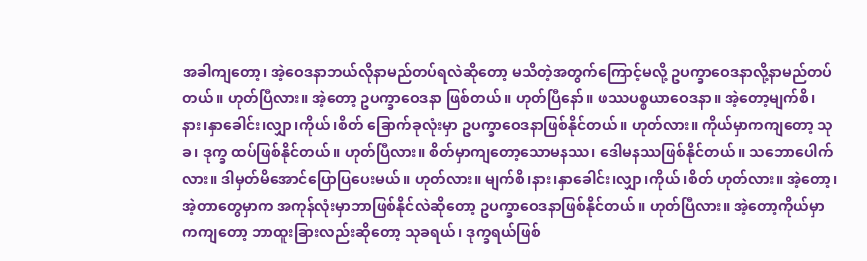အခါကျတော့၊ အဲ့ဝေဒနာဘယ်လိုနာမည်တပ်ရလဲဆိုတော့ မသိတဲ့အတွက်ကြောင့်မလို့ ဥပက္ခာဝေဒနာလို့နာမည်တပ်တယ်။ ဟုတ်ပြီလား။ အဲ့တော့ ဥပက္ခာဝေဒနာ ဖြစ်တယ်။ ဟုတ်ပြီနော်။ ဖဿပစ္စယာဝေဒနာ။ အဲ့တော့မျက်စိ၊နား၊နှာခေါင်း၊လျှာ၊ကိုယ်၊စိတ် ခြောက်ခုလုံးမှာ ဥပက္ခာဝေဒနာဖြစ်နိုင်တယ်။ ဟုတ်လား။ ကိုယ်မှာကကျတော့ သုခ၊ ဒုက္ခ ထပ်ဖြစ်နိုင်တယ်။ ဟုတ်ပြီလား။ စိတ်မှာကျတော့သောမနဿ၊ ဒေါမနဿဖြစ်နိုင်တယ်။ သဘောပေါက်လား။ ဒါမှတ်မိအောင်ပြောပြပေးမယ်။ ဟုတ်လား။ မျက်စိ၊နား၊နှာခေါင်း၊လျှာ၊ကိုယ်၊စိတ် ဟုတ်လား။ အဲ့တော့၊ အဲ့တာတွေမှာက အကုန်လုံးမှာဘာဖြစ်နိုင်လဲဆိုတော့ ဥပက္ခာဝေဒနာဖြစ်နိုင်တယ်။ ဟုတ်ပြီလား။ အဲ့တော့ကိုယ်မှာကကျတော့ ဘာထူးခြားလည်းဆိုတော့ သုခရယ်၊ ဒုက္ခရယ်ဖြစ်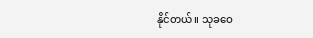နိုင်တယ်။ သုခဝေ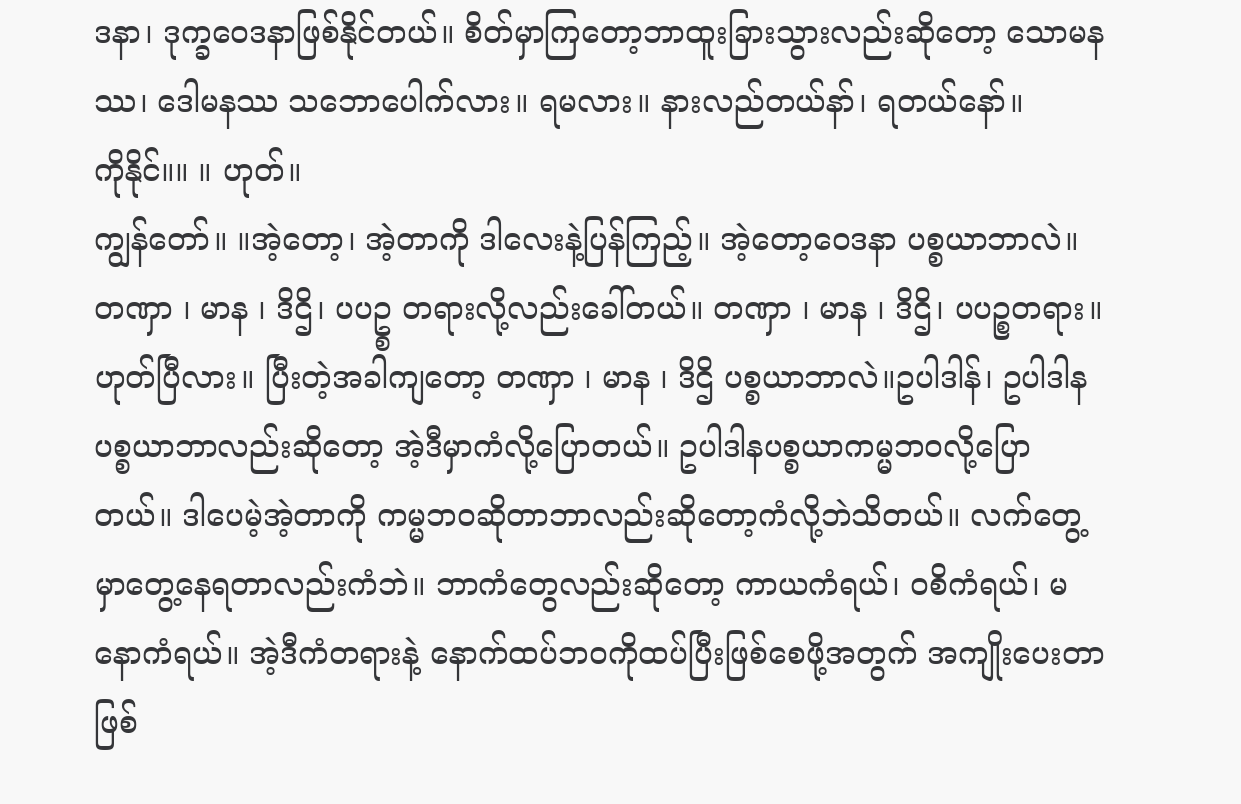ဒနာ၊ ဒုက္ခဝေဒနာဖြစ်နိုင်တယ်။ စိတ်မှာကြတော့ဘာထူးခြားသွားလည်းဆိုတော့ သောမနဿ၊ ဒေါမနဿ သဘောပေါက်လား။ ရမလား။ နားလည်တယ်နာ်၊ ရတယ်နော်။
ကိုနိုင်။။ ။ ဟုတ်။
ကျွန်တော်။ ။အဲ့တော့၊ အဲ့တာကို ဒါလေးနဲ့ပြန်ကြည့်။ အဲ့တော့ဝေဒနာ ပစ္စယာဘာလဲ။ တဏှာ ၊ မာန ၊ ဒိဌိ၊ ပပဥ္စ တရားလို့လည်းခေါ်တယ်။ တဏှာ ၊ မာန ၊ ဒိဌိ၊ ပပဉ္စတရား။ ဟုတ်ပြီလား။ ပြီးတဲ့အခါကျတော့ တဏှာ ၊ မာန ၊ ဒိဌိ ပစ္စယာဘာလဲ။ဥပါဒါန်၊ ဥပါဒါနပစ္စယာဘာလည်းဆိုတော့ အဲ့ဒီမှာကံလို့ပြောတယ်။ ဥပါဒါနပစ္စယာကမ္မဘဝလို့ပြောတယ်။ ဒါပေမဲ့အဲ့တာကို ကမ္မဘဝဆိုတာဘာလည်းဆိုတော့ကံလို့ဘဲသိတယ်။ လက်တွေ့မှာတွေ့နေရတာလည်းကံဘဲ။ ဘာကံတွေလည်းဆိုတော့ ကာယကံရယ်၊ ဝစိကံရယ်၊ မနောကံရယ်။ အဲ့ဒီကံတရားနဲ့ နောက်ထပ်ဘဝကိုထပ်ပြီးဖြစ်စေဖို့အတွက် အကျိုးပေးတာဖြစ်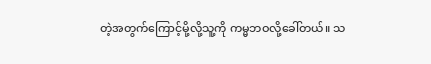တဲ့အတွက်ကြောင့်မို့လို့သူ့ကို ကမ္မဘဝလို့ခေါ်တယ်။ သ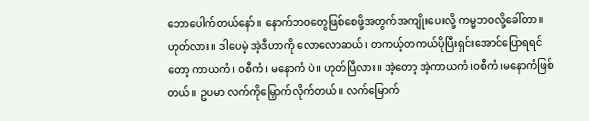ဘောပေါက်တယ်နော်။ နောက်ဘဝတွေဖြစ်စေဖို့အတွက်အကျိုးပေးလို့ ကမ္မဘဝလို့ခေါ်တာ။ ဟုတ်လား။ ဒါပေမဲ့ အဲ့ဒီဟာကို လောလောဆယ်၊ တကယ့်တကယ်ပိုပြီးရှင်းအောင်ပြောရရင်တော့ ကာယကံ၊ ဝစီကံ၊ မနောကံ ပဲ။ ဟုတ်ပြီလား။ အဲ့တော့ အဲ့ကာယကံ၊ဝစီကံ၊မနောကံဖြစ်တယ်။ ဥပမာ လက်ကိုမြှောက်လိုက်တယ်။ လက်မြောက်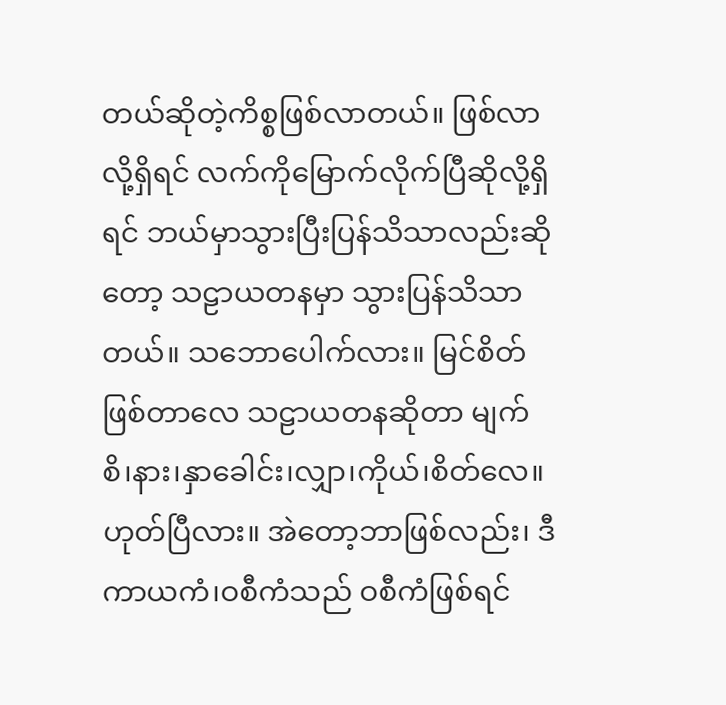တယ်ဆိုတဲ့ကိစ္စဖြစ်လာတယ်။ ဖြစ်လာလို့ရှိရင် လက်ကိုမြောက်လိုက်ပြီဆိုလို့ရှိရင် ဘယ်မှာသွားပြီးပြန်သိသာလည်းဆိုတော့ သဠာယတနမှာ သွားပြန်သိသာတယ်။ သဘောပေါက်လား။ မြင်စိတ်ဖြစ်တာလေ သဠာယတနဆိုတာ မျက်စိ၊နား၊နှာခေါင်း၊လျှာ၊ကိုယ်၊စိတ်လေ။ ဟုတ်ပြီလား။ အဲတော့ဘာဖြစ်လည်း၊ ဒီကာယကံ၊ဝစီကံသည် ဝစီကံဖြစ်ရင်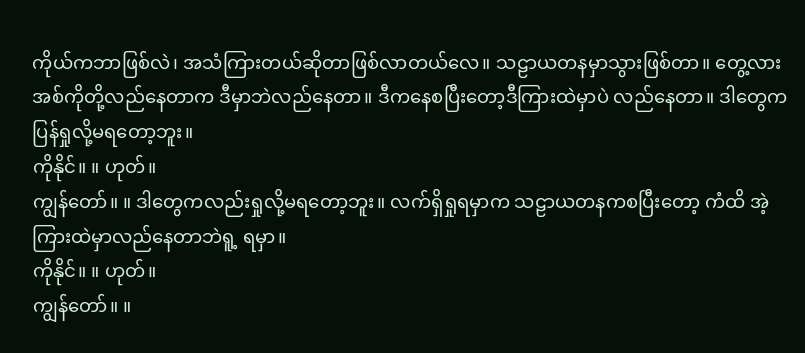ကိုယ်ကဘာဖြစ်လဲ၊ အသံကြားတယ်ဆိုတာဖြစ်လာတယ်လေ။ သဠာယတနမှာသွားဖြစ်တာ။ တွေ့လား အစ်ကိုတို့လည်နေတာက ဒီမှာဘဲလည်နေတာ။ ဒီကနေစပြီးတော့ဒီကြားထဲမှာပဲ လည်နေတာ။ ဒါတွေကပြန်ရှုလို့မရတော့ဘူး။
ကိုနိုင်။ ။ ဟုတ်။
ကျွန်တော်။ ။ ဒါတွေကလည်းရှုလို့မရတော့ဘူး။ လက်ရှိရှုရမှာက သဠာယတနကစပြီးတော့ ကံထိ အဲ့ကြားထဲမှာလည်နေတာဘဲရူ့ ရမှာ။
ကိုနိုင်။ ။ ဟုတ်။
ကျွန်တော်။ ။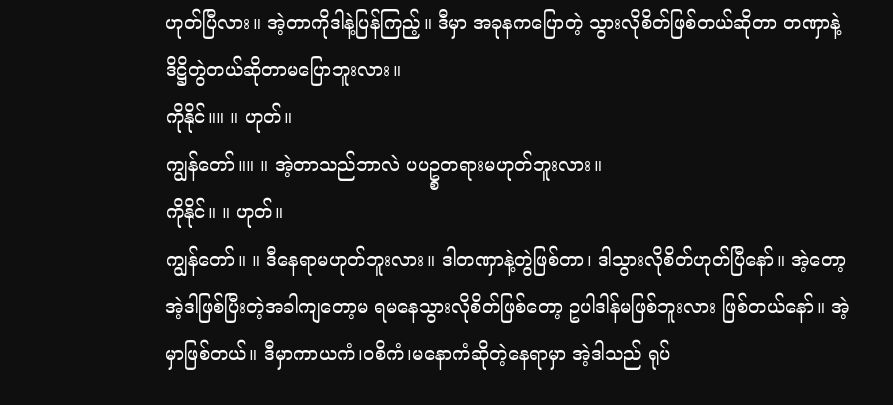ဟုတ်ပြီလား။ အဲ့တာကိုဒါနဲ့ပြန်ကြည့်။ ဒီမှာ အခုနကပြောတဲ့ သွားလိုစိတ်ဖြစ်တယ်ဆိုတာ တဏှာနဲ့ဒိဋ္ဌိတွဲတယ်ဆိုတာမပြောဘူးလား။
ကိုနိုင်။။ ။ ဟုတ်။
ကျွန်တော်။။ ။ အဲ့တာသည်ဘာလဲ ပပဥ္စတရားမဟုတ်ဘူးလား။
ကိုနိုင်။ ။ ဟုတ်။
ကျွန်တော်။ ။ ဒီနေရာမဟုတ်ဘူးလား။ ဒါတဏှာနဲ့တွဲဖြစ်တာ၊ ဒါသွားလိုစိတ်ဟုတ်ပြီနော်။ အဲ့တော့ အဲ့ဒါဖြစ်ပြီးတဲ့အခါကျတော့မ ရမနေသွားလိုစိတ်ဖြစ်တော့ ဥပါဒါန်မဖြစ်ဘူးလား ဖြစ်တယ်နော်။ အဲ့မှာဖြစ်တယ်။ ဒီမှာကာယကံ၊ဝစိကံ၊မနောကံဆိုတဲ့နေရာမှာ အဲ့ဒါသည် ရုပ်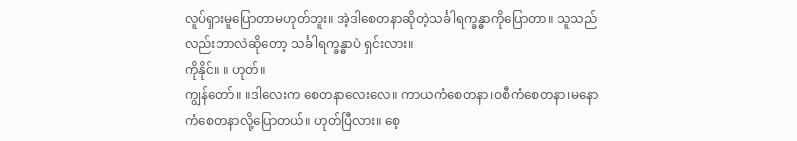လူပ်ရှားမူပြောတာမဟုတ်ဘူး။ အဲ့ဒါစေတနာဆိုတဲ့သင်္ခါရက္ခန္ဓာကိုပြောတာ။ သူသည်လည်းဘာလဲဆိုတော့ သင်္ခါရက္ခန္ဓာပဲ ရှင်းလား။
ကိုနိုင်။ ။ ဟုတ်။
ကျွန်တော်။ ။ဒါလေးက စေတနာလေးလေ။ ကာယကံစေတနာ၊ဝစီကံစေတနာ၊မနောကံစေတနာလို့ပြောတယ်။ ဟုတ်ပြီလား။ စေ့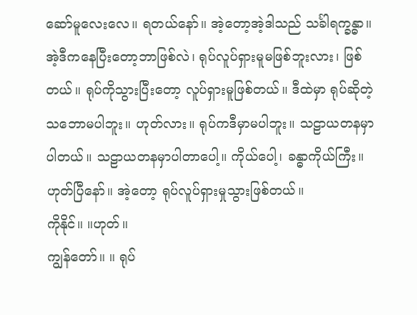ဆော်မူလေးလေ။ ရတယ်နော်။ အဲ့တော့အဲ့ဒါသည် သင်္ခါရက္ခန္ဓာ။ အဲ့ဒီကနေပြီးတော့ဘာဖြစ်လဲ၊ ရုပ်လူပ်ရှားမူမဖြစ်ဘူးလား၊ ဖြစ်တယ်။ ရုပ်ကိုသွားပြီးတော့ လူပ်ရှားမူဖြစ်တယ်။ ဒီထဲမှာ ရုပ်ဆိုတဲ့သဘောမပါဘူး။ ဟုတ်လား။ ရုပ်ကဒီမှာမပါဘူး။ သဠာယတနမှာပါတယ်။ သဠာယတနမှာပါတာပေါ့။ ကိုယ်ပေါ့၊ ခန္ဓာကိုယ်ကြီး။ ဟုတ်ပြီနော်။ အဲ့တော့ ရုပ်လူပ်ရှားမှုသွားဖြစ်တယ်။
ကိုနိုင်။ ။ဟုတ်။
ကျွန်တော်။ ။ ရုပ်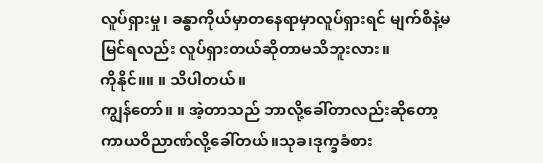လူပ်ရှားမှု၊ ခန္ဓာကိုယ်မှာတနေရာမှာလူပ်ရှားရင် မျက်စိနဲ့မမြင်ရလည်း လူပ်ရှားတယ်ဆိုတာမသိဘူးလား။
ကိုနိုင်။။ ။ သိပါတယ်။
ကျွန်တော်။ ။ အဲ့တာသည် ဘာလို့ခေါ်တာလည်းဆိုတော့ ကာယဝိညာဏ်လို့ခေါ်တယ်။သုခ၊ဒုက္ခခံစား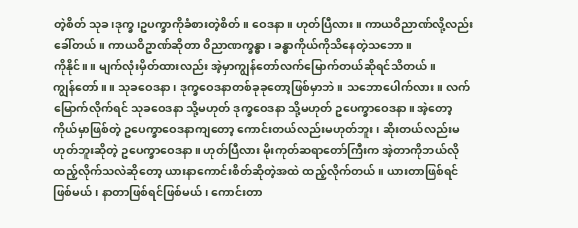တဲ့စိတ် သုခ၊ဒုက္ခ၊ဥပက္ခာကိုခံစားတဲ့စိတ်။ ဝေဒနာ။ ဟုတ်ပြီလား။ ကာယဝိညာဏ်လို့လည်းခေါ်တယ်။ ကာယဝိဥာဏ်ဆိုတာ ၀ိညာဏက္ခန္ဓာ၊ ခန္ဓာကိုယ်ကိုသိနေတဲ့သဘော။
ကိုနိုင်။ ။ မျက်လုံးမှိတ်ထားလည်း အဲ့မှာကျွန်တော်လက်မြောက်တယ်ဆိုရင်သိတယ်။
ကျွန်တော်။ ။ သုခဝေဒနာ၊ ဒုက္ခဝေဒနာတစ်ခုခုတော့ဖြစ်မှာဘဲ။ သဘောပေါက်လား။ လက်မြောက်လိုက်ရင် သုခဝေဒနာ သို့မဟုတ် ဒုက္ခဝေဒနာ သို့မဟုတ် ဥပေက္ခာဝေဒနာ။ အဲ့တော့ ကိုယ်မှာဖြစ်တဲ့ ဥပေက္ခာဝေဒနာကျတော့ ကောင်းတယ်လည်းမဟုတ်ဘူး၊ ဆိုးတယ်လည်းမဟုတ်ဘူးဆိုတဲ့ ဥပေက္ခာဝေဒနာ။ ဟုတ်ပြီလား မိုးကုတ်ဆရာတော်ကြီးက အဲ့တာကိုဘယ်လိုထည့်လိုက်သလဲဆိုတော့ ယားနာကောင်းစိတ်ဆိုတဲ့အထဲ ထည့်လိုက်တယ်။ ယားတာဖြစ်ရင်ဖြစ်မယ်၊ နာတာဖြစ်ရင်ဖြစ်မယ်၊ ကောင်းတာ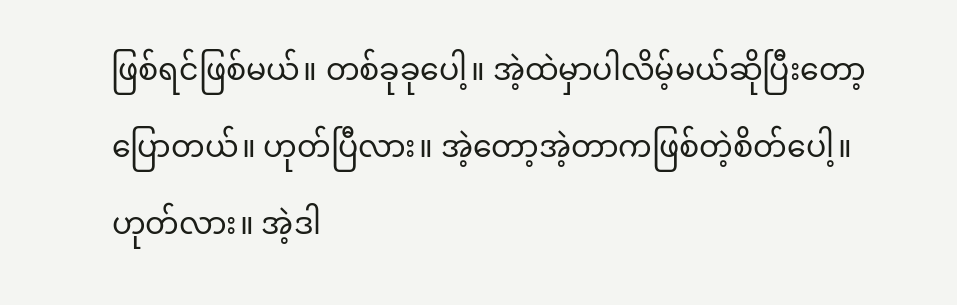ဖြစ်ရင်ဖြစ်မယ်။ တစ်ခုခုပေါ့။ အဲ့ထဲမှာပါလိမ့်မယ်ဆိုပြီးတော့ပြောတယ်။ ဟုတ်ပြီလား။ အဲ့တော့အဲ့တာကဖြစ်တဲ့စိတ်ပေါ့။ ဟုတ်လား။ အဲ့ဒါ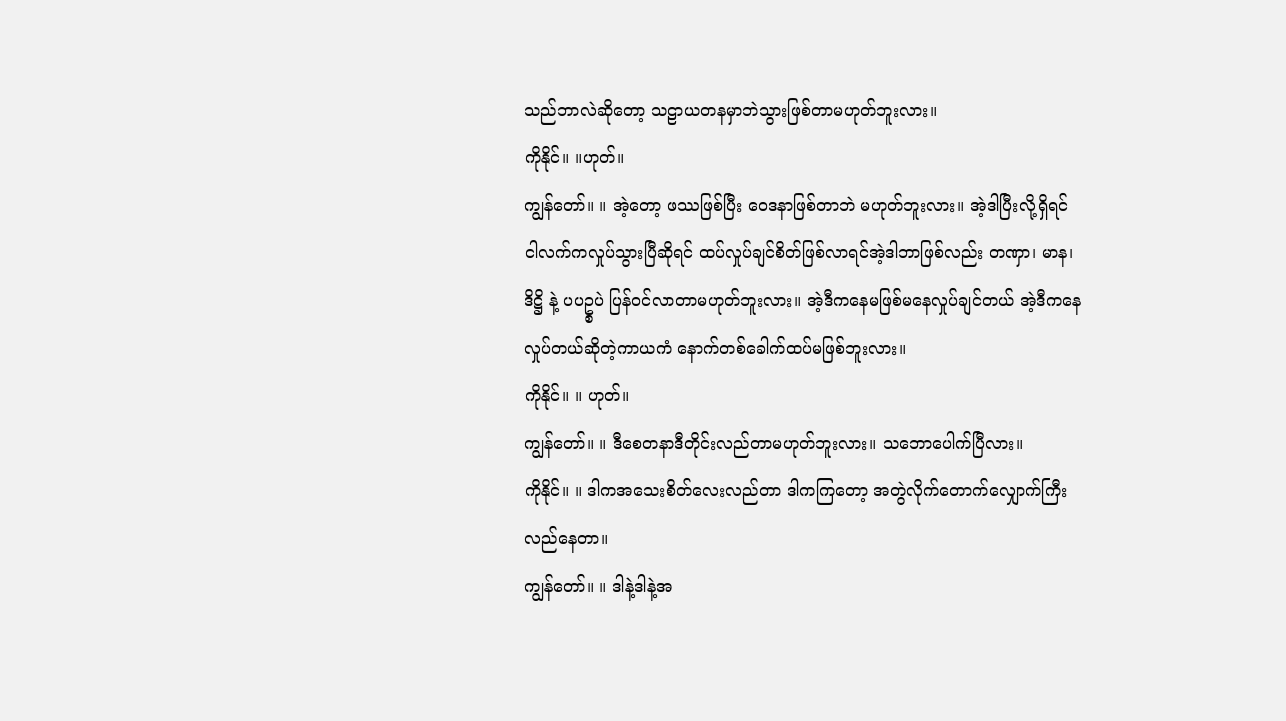သည်ဘာလဲဆိုတော့ သဠာယတနမှာဘဲသွားဖြစ်တာမဟုတ်ဘူးလား။
ကိုနိုင်။ ။ဟုတ်။
ကျွန်တော်။ ။ အဲ့တော့ ဖဿဖြစ်ပြီး ဝေဒနာဖြစ်တာဘဲ မဟုတ်ဘူးလား။ အဲ့ဒါပြီးလို့ရှိရင် ငါလက်ကလှုပ်သွားပြီဆိုရင် ထပ်လှုပ်ချင်စိတ်ဖြစ်လာရင်အဲ့ဒါဘာဖြစ်လည်း တဏှာ၊ မာန၊ ဒိဋ္ဌိ နဲ့ ပပဥ္စပဲ ပြန်ဝင်လာတာမဟုတ်ဘူးလား။ အဲ့ဒီကနေမဖြစ်မနေလှုပ်ချင်တယ် အဲ့ဒီကနေလှုပ်တယ်ဆိုတဲ့ကာယကံ နောက်တစ်ခေါက်ထပ်မဖြစ်ဘူးလား။
ကိုနိုင်။ ။ ဟုတ်။
ကျွန်တော်။ ။ ဒီစေတနာဒီတိုင်းလည်တာမဟုတ်ဘူးလား။ သဘောပေါက်ပြီလား။
ကိုနိုင်။ ။ ဒါကအသေးစိတ်လေးလည်တာ ဒါကကြတော့ အတွဲလိုက်တောက်လျှောက်ကြီးလည်နေတာ။
ကျွန်တော်။ ။ ဒါနဲ့ဒါနဲ့အ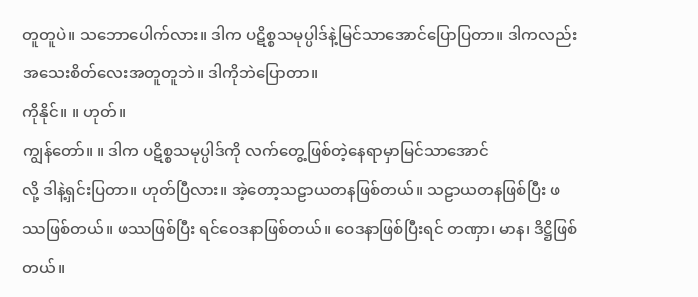တူတူပဲ။ သဘောပေါက်လား။ ဒါက ပဋိစ္စသမုပ္ပါဒ်နဲ့မြင်သာအောင်ပြောပြတာ။ ဒါကလည်းအသေးစိတ်လေးအတူတူဘဲ။ ဒါကိုဘဲပြောတာ။
ကိုနိုင်။ ။ ဟုတ်။
ကျွန်တော်။ ။ ဒါက ပဋိစ္စသမုပ္ပါဒ်ကို လက်တွေ့ဖြစ်တဲ့နေရာမှာမြင်သာအောင်
လို့ ဒါနဲ့ရှင်းပြတာ။ ဟုတ်ပြီလား။ အဲ့တော့သဠာယတနဖြစ်တယ်။ သဠာယတနဖြစ်ပြီး ဖဿဖြစ်တယ်။ ဖဿဖြစ်ပြီး ရင်ဝေဒနာဖြစ်တယ်။ ဝေဒနာဖြစ်ပြီးရင် တဏှာ၊ မာန၊ ဒိဋ္ဌိဖြစ်တယ်။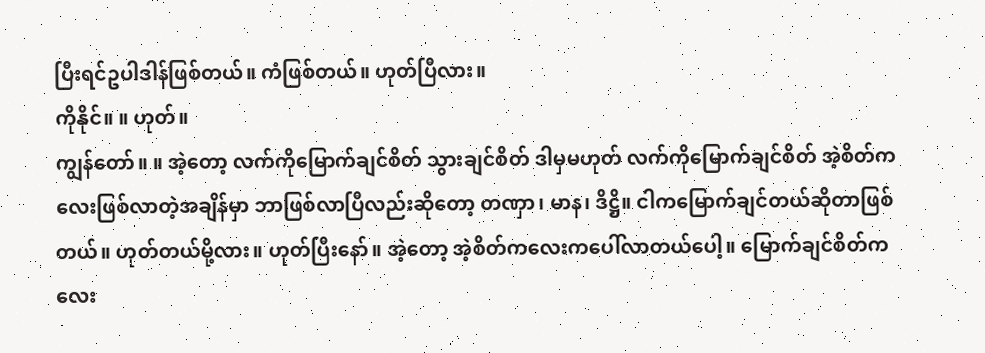ပြီးရင်ဥပါဒါန်ဖြစ်တယ်။ ကံဖြစ်တယ်။ ဟုတ်ပြီလား။
ကိုနိုင်။ ။ ဟုတ်။
ကျွန်တော်။ ။ အဲ့တော့ လက်ကိုမြောက်ချင်စိတ် သွားချင်စိတ် ဒါမှမဟုတ် လက်ကိုမြောက်ချင်စိတ် အဲ့စိတ်ကလေးဖြစ်လာတဲ့အချိန်မှာ ဘာဖြစ်လာပြီလည်းဆိုတော့ တဏှာ၊ မာန၊ ဒိဋ္ဌိ။ ငါကမြောက်ချင်တယ်ဆိုတာဖြစ်တယ်။ ဟုတ်တယ်မို့လား။ ဟုတ်ပြီးနော်။ အဲ့တော့ အဲ့စိတ်ကလေးကပေါ်လာတယ်ပေါ့။ မြောက်ချင်စိတ်ကလေး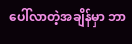ပေါ်လာတဲ့အချိန်မှာ ဘာ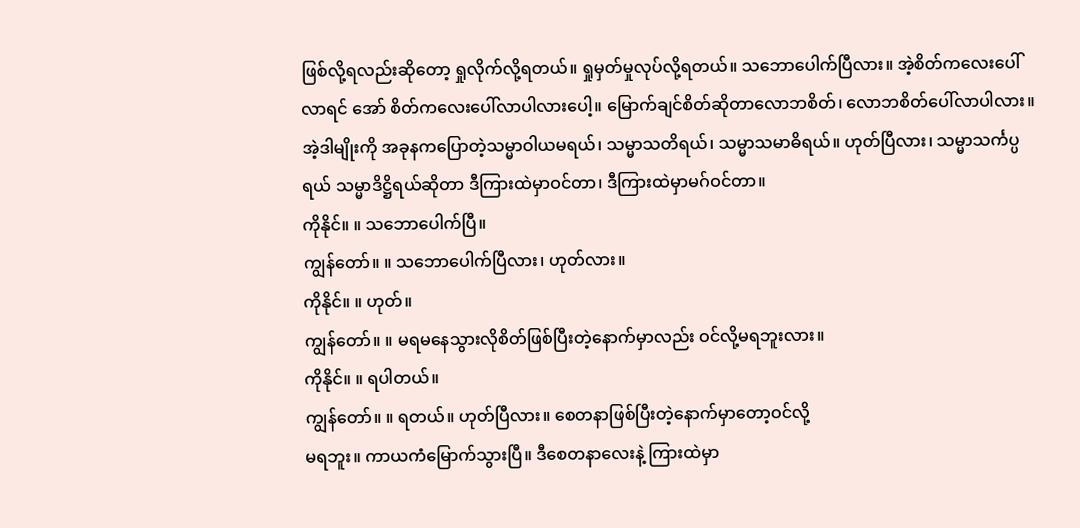ဖြစ်လို့ရလည်းဆိုတော့ ရှုလိုက်လို့ရတယ်။ ရှုမှတ်မှုလုပ်လို့ရတယ်။ သဘောပေါက်ပြီလား။ အဲ့စိတ်ကလေးပေါ်လာရင် အော် စိတ်ကလေးပေါ်လာပါလားပေါ့။ မြောက်ချင်စိတ်ဆိုတာလောဘစိတ်၊ လောဘစိတ်ပေါ်လာပါလား။ အဲ့ဒါမျိုးကို အခုနကပြောတဲ့သမ္မာဝါယမရယ်၊ သမ္မာသတိရယ်၊ သမ္မာသမာဓိရယ်။ ဟုတ်ပြီလား၊ သမ္မာသင်္ကပ္ပရယ် သမ္မာဒိဋ္ဌိရယ်ဆိုတာ ဒီကြားထဲမှာဝင်တာ၊ ဒီကြားထဲမှာမဂ်ဝင်တာ။
ကိုနိုင်။ ။ သဘောပေါက်ပြီ။
ကျွန်တော်။ ။ သဘောပေါက်ပြီလား၊ ဟုတ်လား။
ကိုနိုင်။ ။ ဟုတ်။
ကျွန်တော်။ ။ မရမနေသွားလိုစိတ်ဖြစ်ပြီးတဲ့နောက်မှာလည်း ဝင်လို့မရဘူးလား။
ကိုနိုင်။ ။ ရပါတယ်။
ကျွန်တော်။ ။ ရတယ်။ ဟုတ်ပြီလား။ စေတနာဖြစ်ပြီးတဲ့နောက်မှာတော့ဝင်လို့
မရဘူး။ ကာယကံမြောက်သွားပြီ။ ဒီစေတနာလေးနဲ့ ကြားထဲမှာ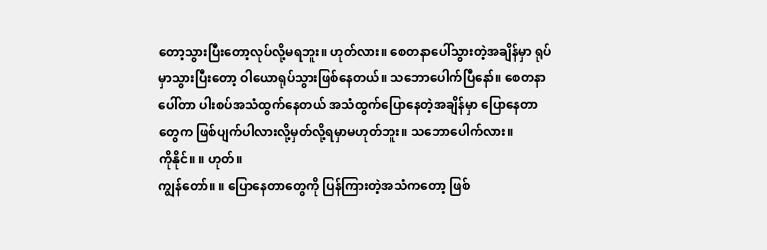တော့သွားပြီးတော့လုပ်လို့မရဘူး။ ဟုတ်လား။ စေတနာပေါ်သွားတဲ့အချိန်မှာ ရုပ်မှာသွားပြီးတော့ ဝါယောရုပ်သွားဖြစ်နေတယ်။ သဘောပေါက်ပြီနော်။ စေတနာပေါ်တာ ပါးစပ်အသံထွက်နေတယ် အသံထွက်ပြောနေတဲ့အချိန်မှာ ပြောနေတာတွေက ဖြစ်ပျက်ပါလားလို့မှတ်လို့ရမှာမဟုတ်ဘူး။ သဘောပေါက်လား။
ကိုနိုင်။ ။ ဟုတ်။
ကျွန်တော်။ ။ ပြောနေတာတွေကို ပြန်ကြားတဲ့အသံကတော့ ဖြစ်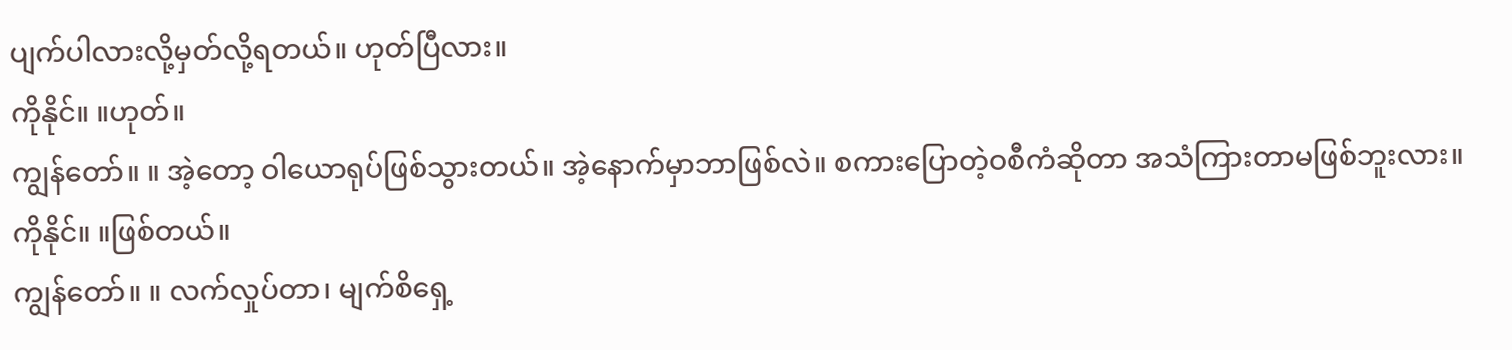ပျက်ပါလားလို့မှတ်လို့ရတယ်။ ဟုတ်ပြီလား။
ကိုနိုင်။ ။ဟုတ်။
ကျွန်တော်။ ။ အဲ့တော့ ဝါယောရုပ်ဖြစ်သွားတယ်။ အဲ့နောက်မှာဘာဖြစ်လဲ။ စကားပြောတဲ့ဝစီကံဆိုတာ အသံကြားတာမဖြစ်ဘူးလား။
ကိုနိုင်။ ။ဖြစ်တယ်။
ကျွန်တော်။ ။ လက်လှုပ်တာ၊ မျက်စိရှေ့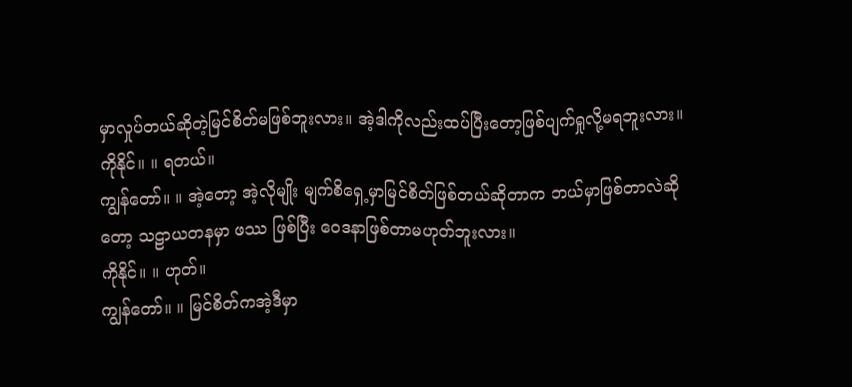မှာလှုပ်တယ်ဆိုတဲ့မြင်စိတ်မဖြစ်ဘူးလား။ အဲ့ဒါကိုလည်းထပ်ပြီးတော့ဖြစ်ပျက်ရှုလို့မရဘူးလား။
ကိုနိုင်။ ။ ရတယ်။
ကျွန်တော်။ ။ အဲ့တော့ အဲ့လိုမျိုး မျက်စိရှေ့မှာမြင်စိတ်ဖြစ်တယ်ဆိုတာက ဘယ်မှာဖြစ်တာလဲဆိုတော့ သဠာယတနမှာ ဖဿ ဖြစ်ပြီး ဝေဒနာဖြစ်တာမဟုတ်ဘူးလား။
ကိုနိုင်။ ။ ဟုတ်။
ကျွန်တော်။ ။ မြင်စိတ်ကအဲ့ဒီမှာ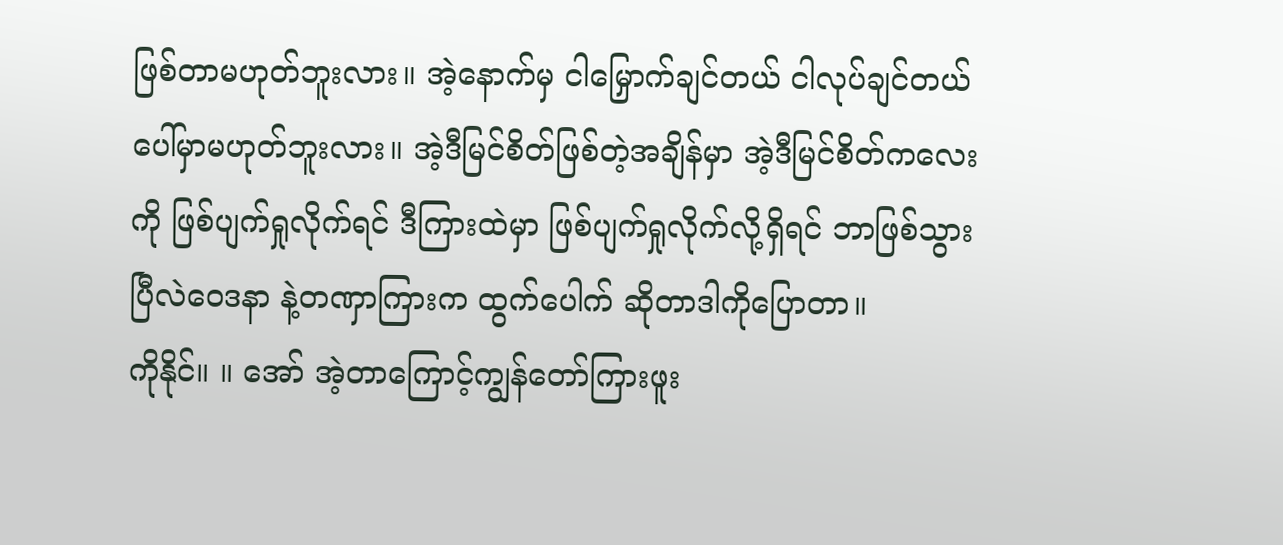ဖြစ်တာမဟုတ်ဘူးလား။ အဲ့နောက်မှ ငါမြှောက်ချင်တယ် ငါလုပ်ချင်တယ်ပေါ်မှာမဟုတ်ဘူးလား။ အဲ့ဒီမြင်စိတ်ဖြစ်တဲ့အချိန်မှာ အဲ့ဒီမြင်စိတ်ကလေးကို ဖြစ်ပျက်ရှုလိုက်ရင် ဒီကြားထဲမှာ ဖြစ်ပျက်ရှုလိုက်လို့ရှိရင် ဘာဖြစ်သွားပြီလဲဝေဒနာ နဲ့တဏှာကြားက ထွက်ပေါက် ဆိုတာဒါကိုပြောတာ။
ကိုနိုင်။ ။ အော် အဲ့တာကြောင့်ကျွန်တော်ကြားဖူး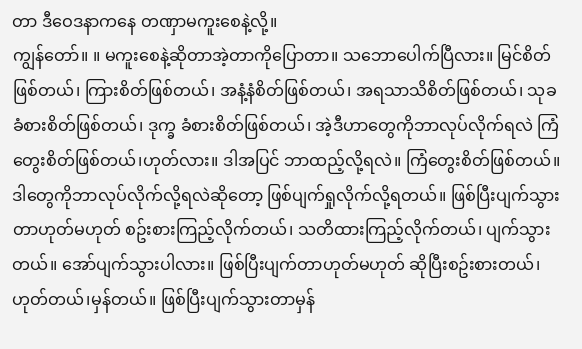တာ ဒီဝေဒနာကနေ တဏှာမကူးစေနဲ့လို့။
ကျွန်တော်။ ။ မကူးစေနဲ့ဆိုတာအဲ့တာကိုပြောတာ။ သဘောပေါက်ပြီလား။ မြင်စိတ်ဖြစ်တယ်၊ ကြားစိတ်ဖြစ်တယ်၊ အနံ့နံစိတ်ဖြစ်တယ်၊ အရသာသိစိတ်ဖြစ်တယ်၊ သုခခံစားစိတ်ဖြစ်တယ်၊ ဒုက္ခ ခံစားစိတ်ဖြစ်တယ်၊ အဲ့ဒီဟာတွေကိုဘာလုပ်လိုက်ရလဲ ကြံတွေးစိတ်ဖြစ်တယ်၊ဟုတ်လား။ ဒါအပြင် ဘာထည့်လို့ရလဲ။ ကြံတွေးစိတ်ဖြစ်တယ်။ ဒါတွေကိုဘာလုပ်လိုက်လို့ရလဲဆိုတော့ ဖြစ်ပျက်ရှုလိုက်လို့ရတယ်။ ဖြစ်ပြီးပျက်သွားတာဟုတ်မဟုတ် စဥ်းစားကြည့်လိုက်တယ်၊ သတိထားကြည့်လိုက်တယ်၊ ပျက်သွားတယ်။ အော်ပျက်သွားပါလား။ ဖြစ်ပြီးပျက်တာဟုတ်မဟုတ် ဆိုပြီးစဥ်းစားတယ်၊ဟုတ်တယ်၊မှန်တယ်။ ဖြစ်ပြီးပျက်သွားတာမှန်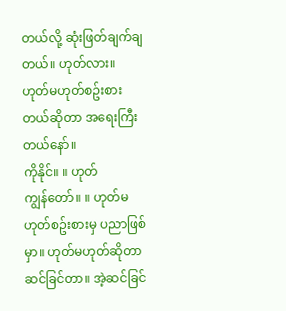တယ်လို့ ဆုံးဖြတ်ချက်ချတယ်။ ဟုတ်လား။ ဟုတ်မဟုတ်စဥ်းစားတယ်ဆိုတာ အရေးကြီးတယ်နော်။
ကိုနိုင်။ ။ ဟုတ်
ကျွန်တော်။ ။ ဟုတ်မဟုတ်စဥ်းစားမှ ပညာဖြစ်မှာ။ ဟုတ်မဟုတ်ဆိုတာ ဆင်ခြင်တာ။ အဲ့ဆင်ခြင်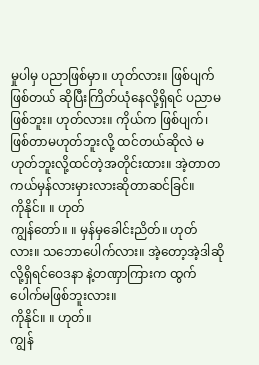မှုပါမှ ပညာဖြစ်မှာ။ ဟုတ်လား။ ဖြစ်ပျက် ဖြစ်တယ် ဆိုပြီးကြိတ်ယုံနေလို့ရှိရင် ပညာမဖြစ်ဘူး။ ဟုတ်လား။ ကိုယ်က ဖြစ်ပျက်၊ ဖြစ်တာမဟုတ်ဘူးလို့ ထင်တယ်ဆိုလဲ မဟုတ်ဘူးလို့ထင်တဲ့အတိုင်းထား။ အဲ့တာတကယ်မှန်လားမှားလားဆိုတာဆင်ခြင်။
ကိုနိုင်။ ။ ဟုတ်
ကျွန်တော်။ ။ မှန်မှခေါင်းညိတ်။ ဟုတ်လား။ သဘောပေါက်လား။ အဲ့တော့အဲ့ဒါဆိုလို့ရှိရင်ဝေဒနာ နဲ့တဏှာကြားက ထွက်ပေါက်မဖြစ်ဘူးလား။
ကိုနိုင်။ ။ ဟုတ်။
ကျွန်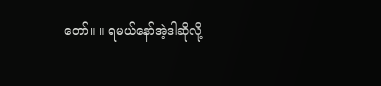တော်။ ။ ရမယ်နော်အဲ့ဒါဆိုလို့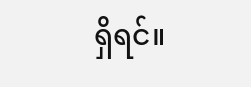ရှိရင်။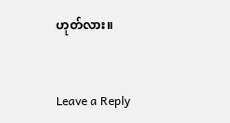ဟုတ်လား။


Leave a Reply